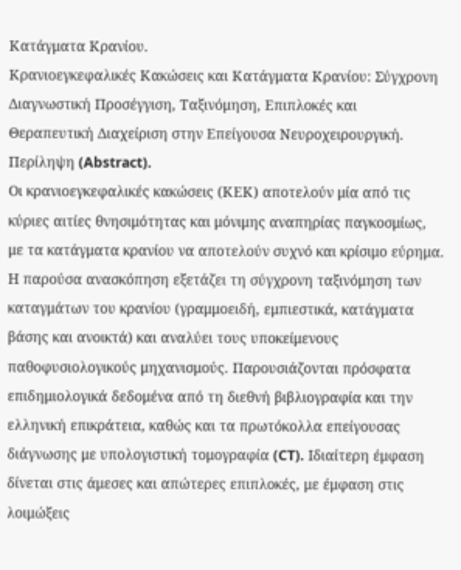Κατάγματα Κρανίου.
Κρανιοεγκεφαλικές Κακώσεις και Κατάγματα Κρανίου: Σύγχρονη Διαγνωστική Προσέγγιση, Ταξινόμηση, Επιπλοκές και Θεραπευτική Διαχείριση στην Επείγουσα Νευροχειρουργική.
Περίληψη (Abstract).
Οι κρανιοεγκεφαλικές κακώσεις (ΚΕΚ) αποτελούν μία από τις κύριες αιτίες θνησιμότητας και μόνιμης αναπηρίας παγκοσμίως, με τα κατάγματα κρανίου να αποτελούν συχνό και κρίσιμο εύρημα. Η παρούσα ανασκόπηση εξετάζει τη σύγχρονη ταξινόμηση των καταγμάτων του κρανίου (γραμμοειδή, εμπιεστικά, κατάγματα βάσης και ανοικτά) και αναλύει τους υποκείμενους παθοφυσιολογικούς μηχανισμούς. Παρουσιάζονται πρόσφατα επιδημιολογικά δεδομένα από τη διεθνή βιβλιογραφία και την ελληνική επικράτεια, καθώς και τα πρωτόκολλα επείγουσας διάγνωσης με υπολογιστική τομογραφία (CT). Ιδιαίτερη έμφαση δίνεται στις άμεσες και απώτερες επιπλοκές, με έμφαση στις λοιμώξεις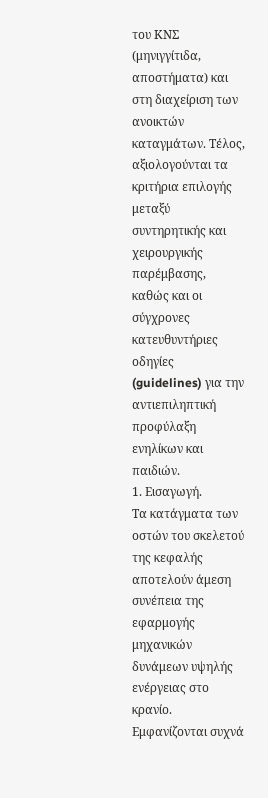του ΚΝΣ (μηνιγγίτιδα, αποστήματα) και στη διαχείριση των ανοικτών καταγμάτων. Τέλος, αξιολογούνται τα κριτήρια επιλογής μεταξύ συντηρητικής και χειρουργικής παρέμβασης, καθώς και οι σύγχρονες κατευθυντήριες οδηγίες (guidelines) για την αντιεπιληπτική προφύλαξη ενηλίκων και παιδιών.
1. Εισαγωγή.
Τα κατάγματα των οστών του σκελετού της κεφαλής αποτελούν άμεση συνέπεια της εφαρμογής μηχανικών δυνάμεων υψηλής ενέργειας στο κρανίο. Εμφανίζονται συχνά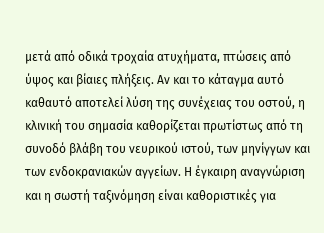μετά από οδικά τροχαία ατυχήματα, πτώσεις από ύψος και βίαιες πλήξεις. Αν και το κάταγμα αυτό καθαυτό αποτελεί λύση της συνέχειας του οστού, η κλινική του σημασία καθορίζεται πρωτίστως από τη συνοδό βλάβη του νευρικού ιστού, των μηνίγγων και των ενδοκρανιακών αγγείων. Η έγκαιρη αναγνώριση και η σωστή ταξινόμηση είναι καθοριστικές για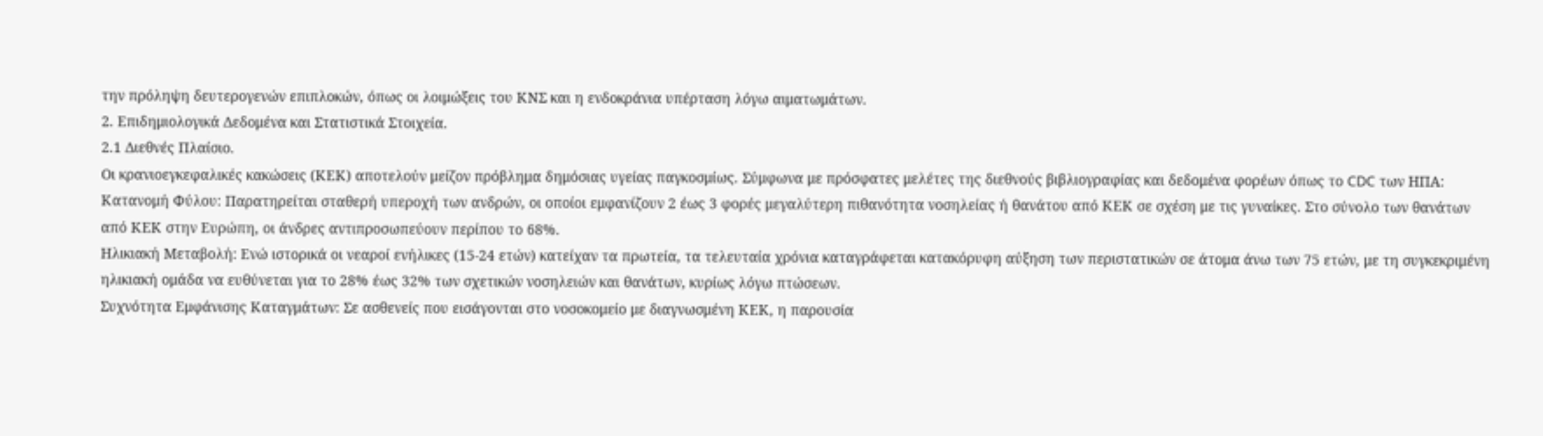την πρόληψη δευτερογενών επιπλοκών, όπως οι λοιμώξεις του ΚΝΣ και η ενδοκράνια υπέρταση λόγω αιματωμάτων.
2. Επιδημιολογικά Δεδομένα και Στατιστικά Στοιχεία.
2.1 Διεθνές Πλαίσιο.
Οι κρανιοεγκεφαλικές κακώσεις (ΚΕΚ) αποτελούν μείζον πρόβλημα δημόσιας υγείας παγκοσμίως. Σύμφωνα με πρόσφατες μελέτες της διεθνούς βιβλιογραφίας και δεδομένα φορέων όπως το CDC των ΗΠΑ:
Κατανομή Φύλου: Παρατηρείται σταθερή υπεροχή των ανδρών, οι οποίοι εμφανίζουν 2 έως 3 φορές μεγαλύτερη πιθανότητα νοσηλείας ή θανάτου από ΚΕΚ σε σχέση με τις γυναίκες. Στο σύνολο των θανάτων από ΚΕΚ στην Ευρώπη, οι άνδρες αντιπροσωπεύουν περίπου το 68%.
Ηλικιακή Μεταβολή: Ενώ ιστορικά οι νεαροί ενήλικες (15-24 ετών) κατείχαν τα πρωτεία, τα τελευταία χρόνια καταγράφεται κατακόρυφη αύξηση των περιστατικών σε άτομα άνω των 75 ετών, με τη συγκεκριμένη ηλικιακή ομάδα να ευθύνεται για το 28% έως 32% των σχετικών νοσηλειών και θανάτων, κυρίως λόγω πτώσεων.
Συχνότητα Εμφάνισης Καταγμάτων: Σε ασθενείς που εισάγονται στο νοσοκομείο με διαγνωσμένη ΚΕΚ, η παρουσία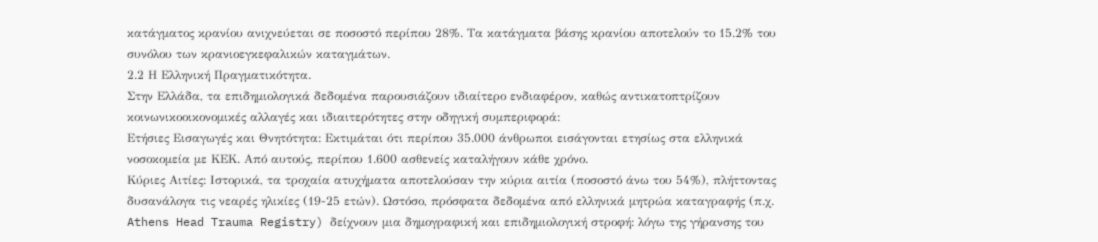κατάγματος κρανίου ανιχνεύεται σε ποσοστό περίπου 28%. Τα κατάγματα βάσης κρανίου αποτελούν το 15.2% του συνόλου των κρανιοεγκεφαλικών καταγμάτων.
2.2 Η Ελληνική Πραγματικότητα.
Στην Ελλάδα, τα επιδημιολογικά δεδομένα παρουσιάζουν ιδιαίτερο ενδιαφέρον, καθώς αντικατοπτρίζουν κοινωνικοοικονομικές αλλαγές και ιδιαιτερότητες στην οδηγική συμπεριφορά:
Ετήσιες Εισαγωγές και Θνητότητα: Εκτιμάται ότι περίπου 35.000 άνθρωποι εισάγονται ετησίως στα ελληνικά νοσοκομεία με ΚΕΚ. Από αυτούς, περίπου 1.600 ασθενείς καταλήγουν κάθε χρόνο.
Κύριες Αιτίες: Ιστορικά, τα τροχαία ατυχήματα αποτελούσαν την κύρια αιτία (ποσοστό άνω του 54%), πλήττοντας δυσανάλογα τις νεαρές ηλικίες (19-25 ετών). Ωστόσο, πρόσφατα δεδομένα από ελληνικά μητρώα καταγραφής (π.χ. Athens Head Trauma Registry) δείχνουν μια δημογραφική και επιδημιολογική στροφή: λόγω της γήρανσης του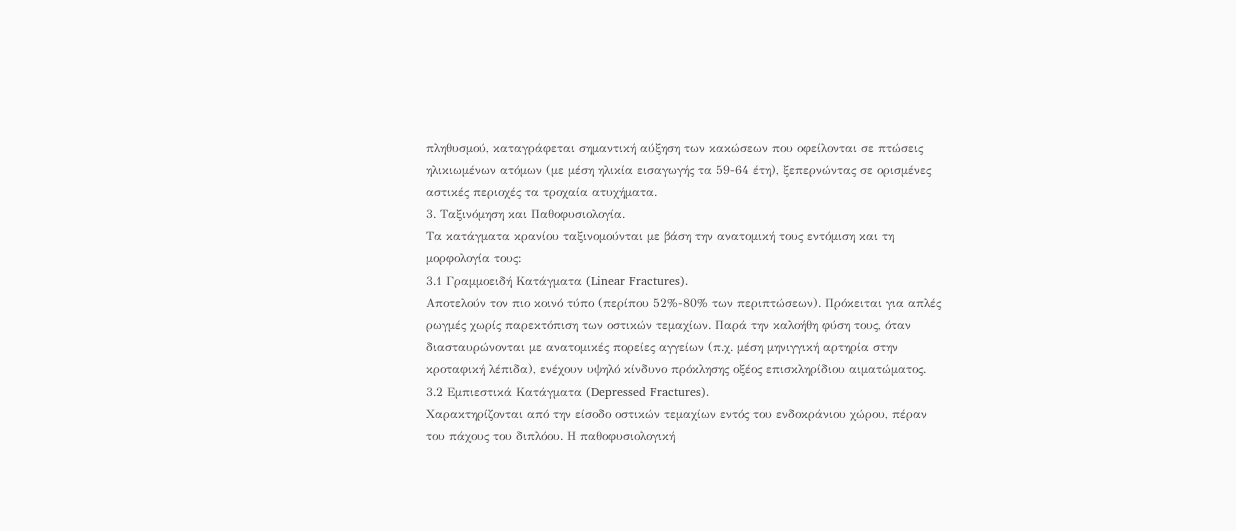πληθυσμού, καταγράφεται σημαντική αύξηση των κακώσεων που οφείλονται σε πτώσεις ηλικιωμένων ατόμων (με μέση ηλικία εισαγωγής τα 59-64 έτη), ξεπερνώντας σε ορισμένες αστικές περιοχές τα τροχαία ατυχήματα.
3. Ταξινόμηση και Παθοφυσιολογία.
Τα κατάγματα κρανίου ταξινομούνται με βάση την ανατομική τους εντόμιση και τη μορφολογία τους:
3.1 Γραμμοειδή Κατάγματα (Linear Fractures).
Αποτελούν τον πιο κοινό τύπο (περίπου 52%-80% των περιπτώσεων). Πρόκειται για απλές ρωγμές χωρίς παρεκτόπιση των οστικών τεμαχίων. Παρά την καλοήθη φύση τους, όταν διασταυρώνονται με ανατομικές πορείες αγγείων (π.χ. μέση μηνιγγική αρτηρία στην κροταφική λέπιδα), ενέχουν υψηλό κίνδυνο πρόκλησης οξέος επισκληρίδιου αιματώματος.
3.2 Εμπιεστικά Κατάγματα (Depressed Fractures).
Χαρακτηρίζονται από την είσοδο οστικών τεμαχίων εντός του ενδοκράνιου χώρου, πέραν του πάχους του διπλόου. Η παθοφυσιολογική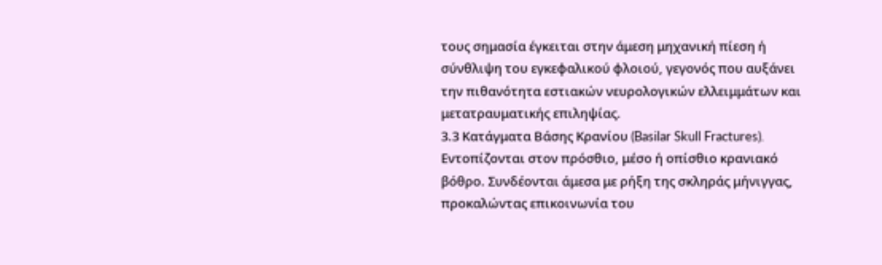τους σημασία έγκειται στην άμεση μηχανική πίεση ή σύνθλιψη του εγκεφαλικού φλοιού, γεγονός που αυξάνει την πιθανότητα εστιακών νευρολογικών ελλειμμάτων και μετατραυματικής επιληψίας.
3.3 Κατάγματα Βάσης Κρανίου (Basilar Skull Fractures).
Εντοπίζονται στον πρόσθιο, μέσο ή οπίσθιο κρανιακό βόθρο. Συνδέονται άμεσα με ρήξη της σκληράς μήνιγγας, προκαλώντας επικοινωνία του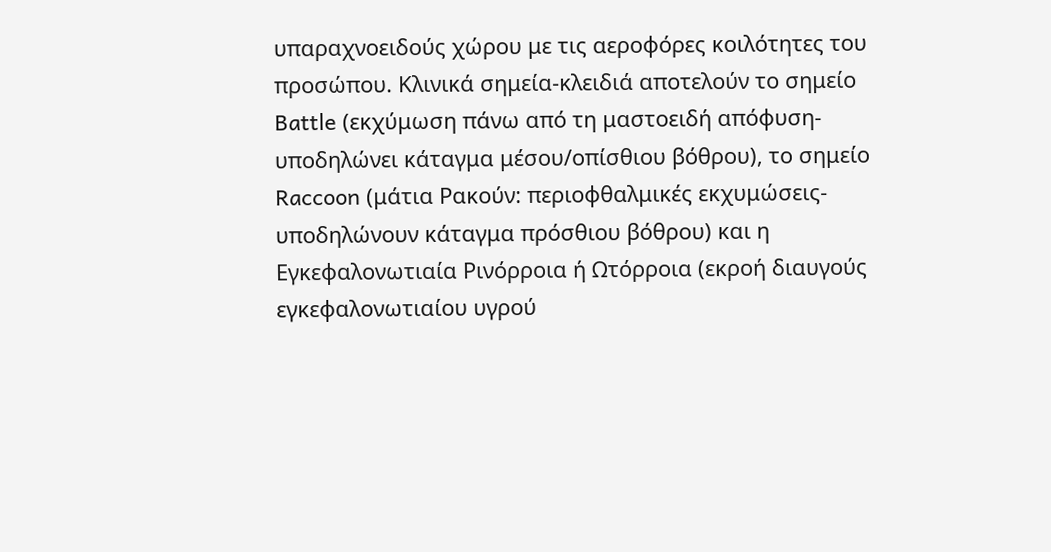υπαραχνοειδούς χώρου με τις αεροφόρες κοιλότητες του προσώπου. Κλινικά σημεία-κλειδιά αποτελούν το σημείο Battle (εκχύμωση πάνω από τη μαστοειδή απόφυση- υποδηλώνει κάταγμα μέσου/οπίσθιου βόθρου), το σημείο Raccoon (μάτια Ρακούν: περιοφθαλμικές εκχυμώσεις-υποδηλώνουν κάταγμα πρόσθιου βόθρου) και η Εγκεφαλονωτιαία Ρινόρροια ή Ωτόρροια (εκροή διαυγούς εγκεφαλονωτιαίου υγρού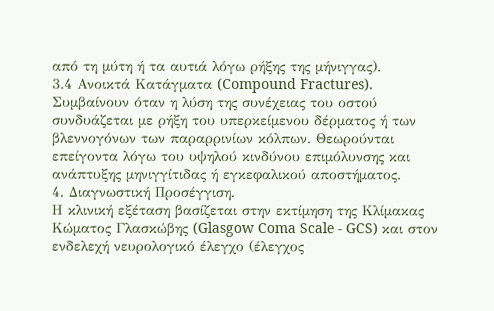από τη μύτη ή τα αυτιά λόγω ρήξης της μήνιγγας).
3.4 Ανοικτά Κατάγματα (Compound Fractures).
Συμβαίνουν όταν η λύση της συνέχειας του οστού συνδυάζεται με ρήξη του υπερκείμενου δέρματος ή των βλεννογόνων των παραρρινίων κόλπων. Θεωρούνται επείγοντα λόγω του υψηλού κινδύνου επιμόλυνσης και ανάπτυξης μηνιγγίτιδας ή εγκεφαλικού αποστήματος.
4. Διαγνωστική Προσέγγιση.
Η κλινική εξέταση βασίζεται στην εκτίμηση της Κλίμακας Κώματος Γλασκώβης (Glasgow Coma Scale - GCS) και στον ενδελεχή νευρολογικό έλεγχο (έλεγχος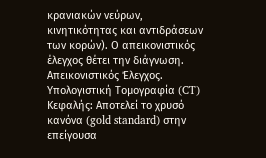κρανιακών νεύρων, κινητικότητας και αντιδράσεων των κορών). Ο απεικονιστικός έλεγχος θέτει την διάγνωση.
Απεικονιστικός Έλεγχος.
Υπολογιστική Τομογραφία (CT) Κεφαλής: Αποτελεί το χρυσό κανόνα (gold standard) στην επείγουσα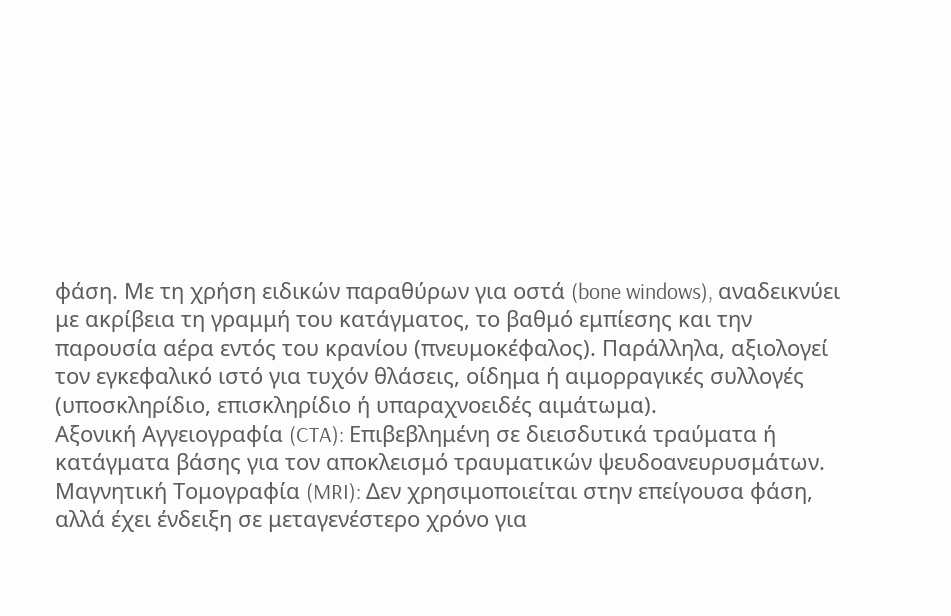φάση. Με τη χρήση ειδικών παραθύρων για οστά (bone windows), αναδεικνύει με ακρίβεια τη γραμμή του κατάγματος, το βαθμό εμπίεσης και την παρουσία αέρα εντός του κρανίου (πνευμοκέφαλος). Παράλληλα, αξιολογεί τον εγκεφαλικό ιστό για τυχόν θλάσεις, οίδημα ή αιμορραγικές συλλογές (υποσκληρίδιο, επισκληρίδιο ή υπαραχνοειδές αιμάτωμα).
Αξονική Αγγειογραφία (CTA): Επιβεβλημένη σε διεισδυτικά τραύματα ή κατάγματα βάσης για τον αποκλεισμό τραυματικών ψευδοανευρυσμάτων.
Μαγνητική Τομογραφία (MRI): Δεν χρησιμοποιείται στην επείγουσα φάση, αλλά έχει ένδειξη σε μεταγενέστερο χρόνο για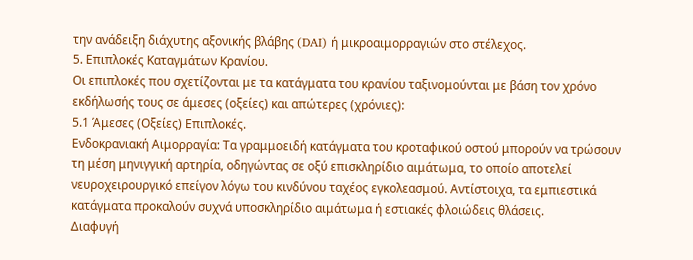την ανάδειξη διάχυτης αξονικής βλάβης (DAI) ή μικροαιμορραγιών στο στέλεχος.
5. Επιπλοκές Καταγμάτων Κρανίου.
Οι επιπλοκές που σχετίζονται με τα κατάγματα του κρανίου ταξινομούνται με βάση τον χρόνο εκδήλωσής τους σε άμεσες (οξείες) και απώτερες (χρόνιες):
5.1 Άμεσες (Οξείες) Επιπλοκές.
Ενδοκρανιακή Αιμορραγία: Τα γραμμοειδή κατάγματα του κροταφικού οστού μπορούν να τρώσουν τη μέση μηνιγγική αρτηρία, οδηγώντας σε οξύ επισκληρίδιο αιμάτωμα, το οποίο αποτελεί νευροχειρουργικό επείγον λόγω του κινδύνου ταχέος εγκολεασμού. Αντίστοιχα, τα εμπιεστικά κατάγματα προκαλούν συχνά υποσκληρίδιο αιμάτωμα ή εστιακές φλοιώδεις θλάσεις.
Διαφυγή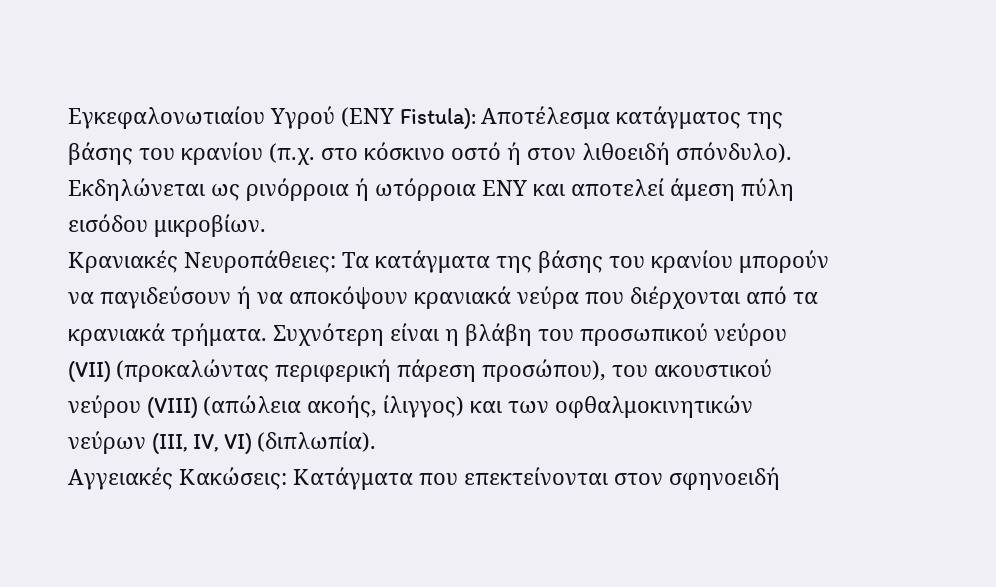Εγκεφαλονωτιαίου Υγρού (ΕΝΥ Fistula): Αποτέλεσμα κατάγματος της βάσης του κρανίου (π.χ. στο κόσκινο οστό ή στον λιθοειδή σπόνδυλο). Εκδηλώνεται ως ρινόρροια ή ωτόρροια ΕΝΥ και αποτελεί άμεση πύλη εισόδου μικροβίων.
Κρανιακές Νευροπάθειες: Τα κατάγματα της βάσης του κρανίου μπορούν να παγιδεύσουν ή να αποκόψουν κρανιακά νεύρα που διέρχονται από τα κρανιακά τρήματα. Συχνότερη είναι η βλάβη του προσωπικού νεύρου (VII) (προκαλώντας περιφερική πάρεση προσώπου), του ακουστικού νεύρου (VIII) (απώλεια ακοής, ίλιγγος) και των οφθαλμοκινητικών νεύρων (III, IV, VI) (διπλωπία).
Αγγειακές Κακώσεις: Κατάγματα που επεκτείνονται στον σφηνοειδή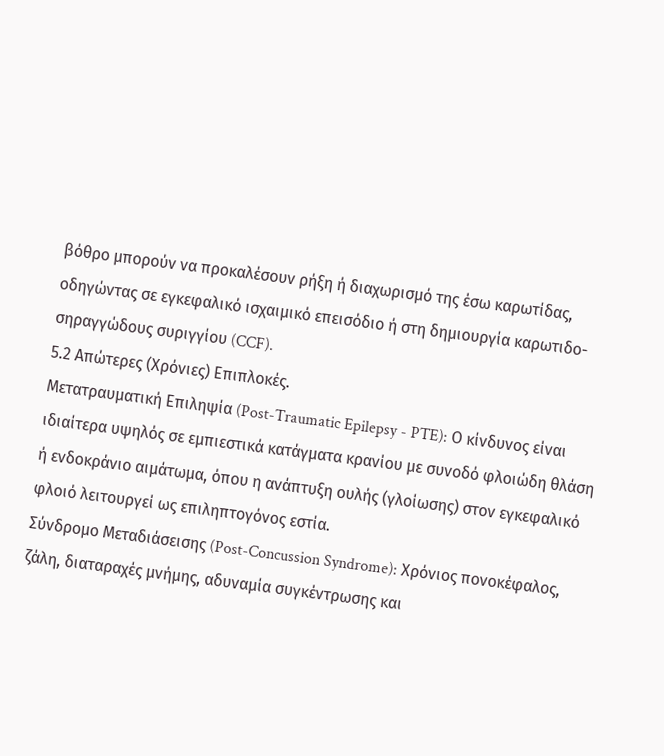βόθρο μπορούν να προκαλέσουν ρήξη ή διαχωρισμό της έσω καρωτίδας, οδηγώντας σε εγκεφαλικό ισχαιμικό επεισόδιο ή στη δημιουργία καρωτιδο-σηραγγώδους συριγγίου (CCF).
5.2 Απώτερες (Χρόνιες) Επιπλοκές.
Μετατραυματική Επιληψία (Post-Traumatic Epilepsy - PTE): Ο κίνδυνος είναι ιδιαίτερα υψηλός σε εμπιεστικά κατάγματα κρανίου με συνοδό φλοιώδη θλάση ή ενδοκράνιο αιμάτωμα, όπου η ανάπτυξη ουλής (γλοίωσης) στον εγκεφαλικό φλοιό λειτουργεί ως επιληπτογόνος εστία.
Σύνδρομο Μεταδιάσεισης (Post-Concussion Syndrome): Χρόνιος πονοκέφαλος, ζάλη, διαταραχές μνήμης, αδυναμία συγκέντρωσης και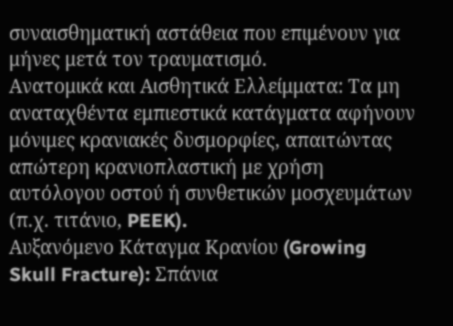συναισθηματική αστάθεια που επιμένουν για μήνες μετά τον τραυματισμό.
Ανατομικά και Αισθητικά Ελλείμματα: Τα μη αναταχθέντα εμπιεστικά κατάγματα αφήνουν μόνιμες κρανιακές δυσμορφίες, απαιτώντας απώτερη κρανιοπλαστική με χρήση αυτόλογου οστού ή συνθετικών μοσχευμάτων (π.χ. τιτάνιο, PEEK).
Αυξανόμενο Κάταγμα Κρανίου (Growing Skull Fracture): Σπάνια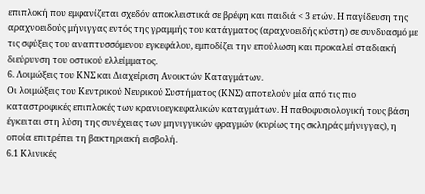επιπλοκή που εμφανίζεται σχεδόν αποκλειστικά σε βρέφη και παιδιά < 3 ετών. Η παγίδευση της αραχνοειδούς μήνιγγας εντός της γραμμής του κατάγματος (αραχνοειδής κύστη) σε συνδυασμό με τις σφύξεις του αναπτυσσόμενου εγκεφάλου, εμποδίζει την επούλωση και προκαλεί σταδιακή διεύρυνση του οστικού ελλείμματος.
6. Λοιμώξεις του ΚΝΣ και Διαχείριση Ανοικτών Καταγμάτων.
Οι λοιμώξεις του Κεντρικού Νευρικού Συστήματος (ΚΝΣ) αποτελούν μία από τις πιο καταστροφικές επιπλοκές των κρανιοεγκεφαλικών καταγμάτων. Η παθοφυσιολογική τους βάση έγκειται στη λύση της συνέχειας των μηνιγγικών φραγμών (κυρίως της σκληράς μήνιγγας), η οποία επιτρέπει τη βακτηριακή εισβολή.
6.1 Κλινικές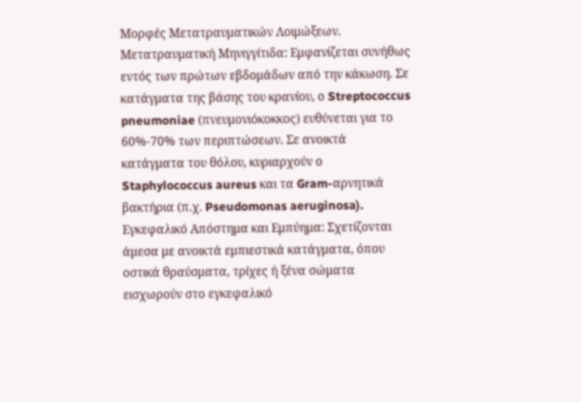Μορφές Μετατραυματικών Λοιμώξεων.
Μετατραυματική Μηνιγγίτιδα: Εμφανίζεται συνήθως εντός των πρώτων εβδομάδων από την κάκωση. Σε κατάγματα της βάσης του κρανίου, ο Streptococcus pneumoniae (πνευμονιόκοκκος) ευθύνεται για το 60%-70% των περιπτώσεων. Σε ανοικτά κατάγματα του θόλου, κυριαρχούν ο Staphylococcus aureus και τα Gram-αρνητικά βακτήρια (π.χ. Pseudomonas aeruginosa).
Εγκεφαλικό Απόστημα και Εμπύημα: Σχετίζονται άμεσα με ανοικτά εμπιεστικά κατάγματα, όπου οστικά θραύσματα, τρίχες ή ξένα σώματα εισχωρούν στο εγκεφαλικό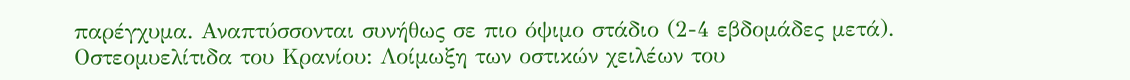παρέγχυμα. Αναπτύσσονται συνήθως σε πιο όψιμο στάδιο (2-4 εβδομάδες μετά).
Οστεομυελίτιδα του Κρανίου: Λοίμωξη των οστικών χειλέων του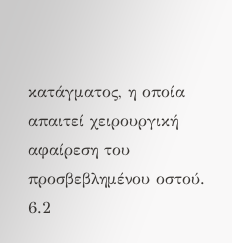κατάγματος, η οποία απαιτεί χειρουργική αφαίρεση του προσβεβλημένου οστού.
6.2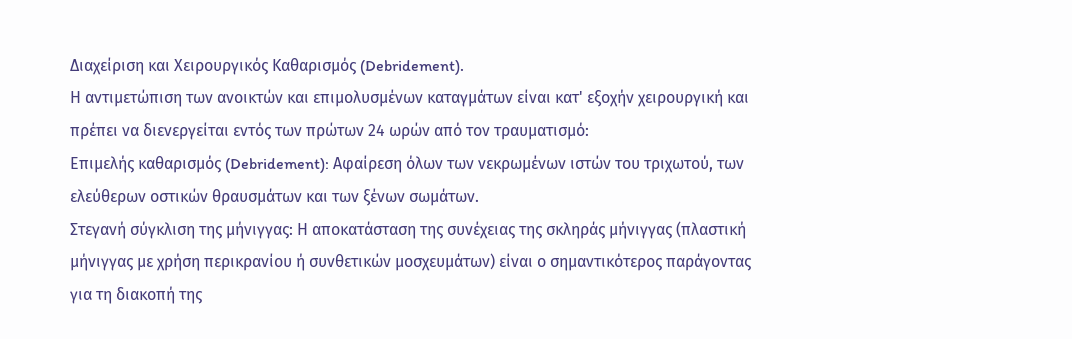Διαχείριση και Χειρουργικός Καθαρισμός (Debridement).
Η αντιμετώπιση των ανοικτών και επιμολυσμένων καταγμάτων είναι κατ' εξοχήν χειρουργική και πρέπει να διενεργείται εντός των πρώτων 24 ωρών από τον τραυματισμό:
Επιμελής καθαρισμός (Debridement): Αφαίρεση όλων των νεκρωμένων ιστών του τριχωτού, των ελεύθερων οστικών θραυσμάτων και των ξένων σωμάτων.
Στεγανή σύγκλιση της μήνιγγας: Η αποκατάσταση της συνέχειας της σκληράς μήνιγγας (πλαστική μήνιγγας με χρήση περικρανίου ή συνθετικών μοσχευμάτων) είναι ο σημαντικότερος παράγοντας για τη διακοπή της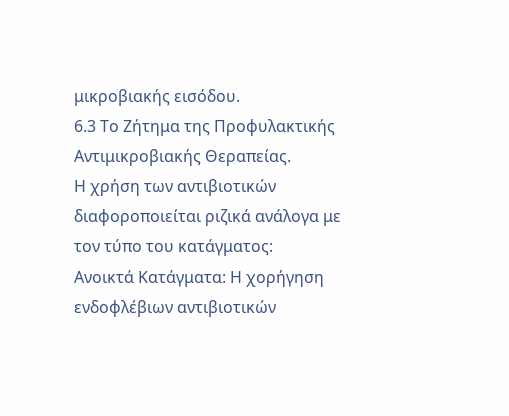μικροβιακής εισόδου.
6.3 Το Ζήτημα της Προφυλακτικής Αντιμικροβιακής Θεραπείας.
Η χρήση των αντιβιοτικών διαφοροποιείται ριζικά ανάλογα με τον τύπο του κατάγματος:
Ανοικτά Κατάγματα: Η χορήγηση ενδοφλέβιων αντιβιοτικών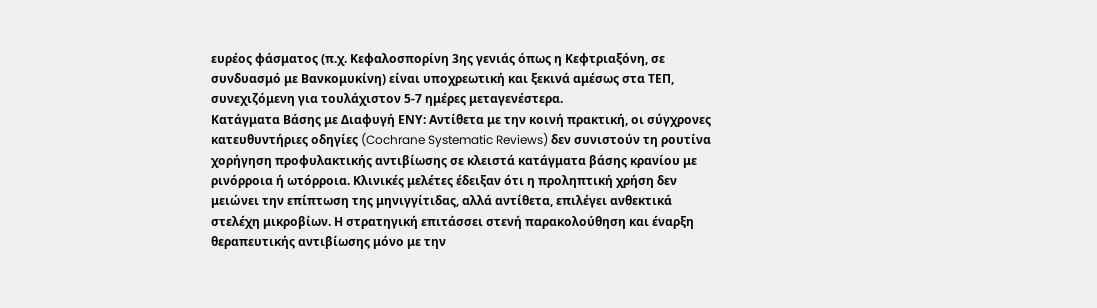ευρέος φάσματος (π.χ. Κεφαλοσπορίνη 3ης γενιάς όπως η Κεφτριαξόνη, σε συνδυασμό με Βανκομυκίνη) είναι υποχρεωτική και ξεκινά αμέσως στα ΤΕΠ, συνεχιζόμενη για τουλάχιστον 5-7 ημέρες μεταγενέστερα.
Κατάγματα Βάσης με Διαφυγή ΕΝΥ: Αντίθετα με την κοινή πρακτική, οι σύγχρονες κατευθυντήριες οδηγίες (Cochrane Systematic Reviews) δεν συνιστούν τη ρουτίνα χορήγηση προφυλακτικής αντιβίωσης σε κλειστά κατάγματα βάσης κρανίου με ρινόρροια ή ωτόρροια. Κλινικές μελέτες έδειξαν ότι η προληπτική χρήση δεν μειώνει την επίπτωση της μηνιγγίτιδας, αλλά αντίθετα, επιλέγει ανθεκτικά στελέχη μικροβίων. Η στρατηγική επιτάσσει στενή παρακολούθηση και έναρξη θεραπευτικής αντιβίωσης μόνο με την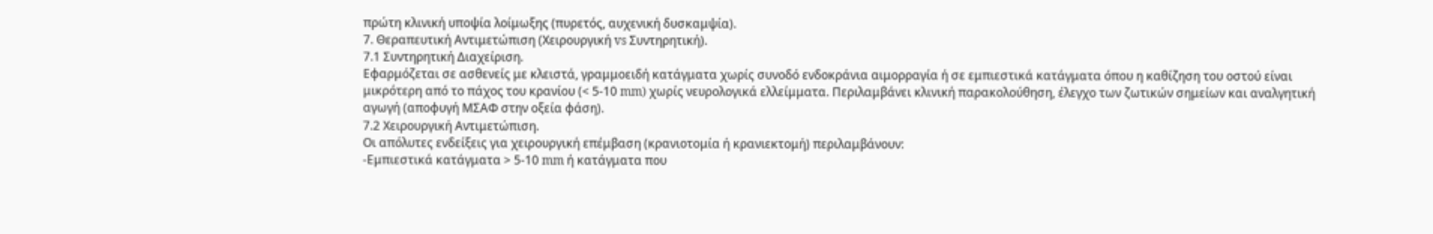πρώτη κλινική υποψία λοίμωξης (πυρετός, αυχενική δυσκαμψία).
7. Θεραπευτική Αντιμετώπιση (Χειρουργική vs Συντηρητική).
7.1 Συντηρητική Διαχείριση.
Εφαρμόζεται σε ασθενείς με κλειστά, γραμμοειδή κατάγματα χωρίς συνοδό ενδοκράνια αιμορραγία ή σε εμπιεστικά κατάγματα όπου η καθίζηση του οστού είναι μικρότερη από το πάχος του κρανίου (< 5-10 mm) χωρίς νευρολογικά ελλείμματα. Περιλαμβάνει κλινική παρακολούθηση, έλεγχο των ζωτικών σημείων και αναλγητική αγωγή (αποφυγή ΜΣΑΦ στην οξεία φάση).
7.2 Χειρουργική Αντιμετώπιση.
Οι απόλυτες ενδείξεις για χειρουργική επέμβαση (κρανιοτομία ή κρανιεκτομή) περιλαμβάνουν:
-Εμπιεστικά κατάγματα > 5-10 mm ή κατάγματα που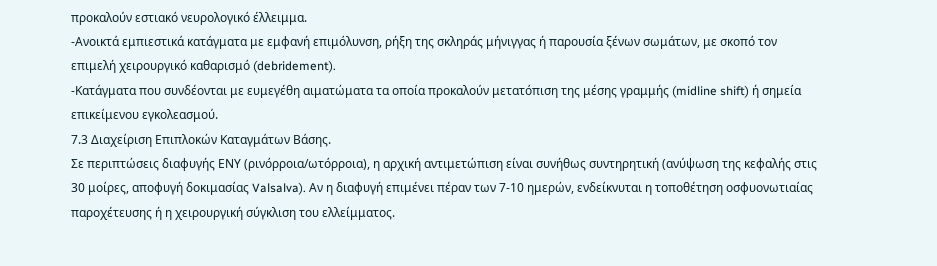προκαλούν εστιακό νευρολογικό έλλειμμα.
-Ανοικτά εμπιεστικά κατάγματα με εμφανή επιμόλυνση, ρήξη της σκληράς μήνιγγας ή παρουσία ξένων σωμάτων, με σκοπό τον επιμελή χειρουργικό καθαρισμό (debridement).
-Κατάγματα που συνδέονται με ευμεγέθη αιματώματα τα οποία προκαλούν μετατόπιση της μέσης γραμμής (midline shift) ή σημεία επικείμενου εγκολεασμού.
7.3 Διαχείριση Επιπλοκών Καταγμάτων Βάσης.
Σε περιπτώσεις διαφυγής ΕΝΥ (ρινόρροια/ωτόρροια), η αρχική αντιμετώπιση είναι συνήθως συντηρητική (ανύψωση της κεφαλής στις 30 μοίρες, αποφυγή δοκιμασίας Valsalva). Αν η διαφυγή επιμένει πέραν των 7-10 ημερών, ενδείκνυται η τοποθέτηση οσφυονωτιαίας παροχέτευσης ή η χειρουργική σύγκλιση του ελλείμματος.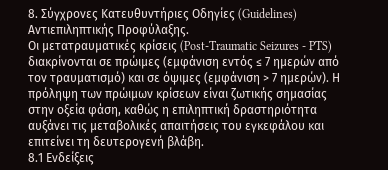8. Σύγχρονες Κατευθυντήριες Οδηγίες (Guidelines) Αντιεπιληπτικής Προφύλαξης.
Οι μετατραυματικές κρίσεις (Post-Traumatic Seizures - PTS) διακρίνονται σε πρώιμες (εμφάνιση εντός ≤ 7 ημερών από τον τραυματισμό) και σε όψιμες (εμφάνιση > 7 ημερών). Η πρόληψη των πρώιμων κρίσεων είναι ζωτικής σημασίας στην οξεία φάση, καθώς η επιληπτική δραστηριότητα αυξάνει τις μεταβολικές απαιτήσεις του εγκεφάλου και επιτείνει τη δευτερογενή βλάβη.
8.1 Ενδείξεις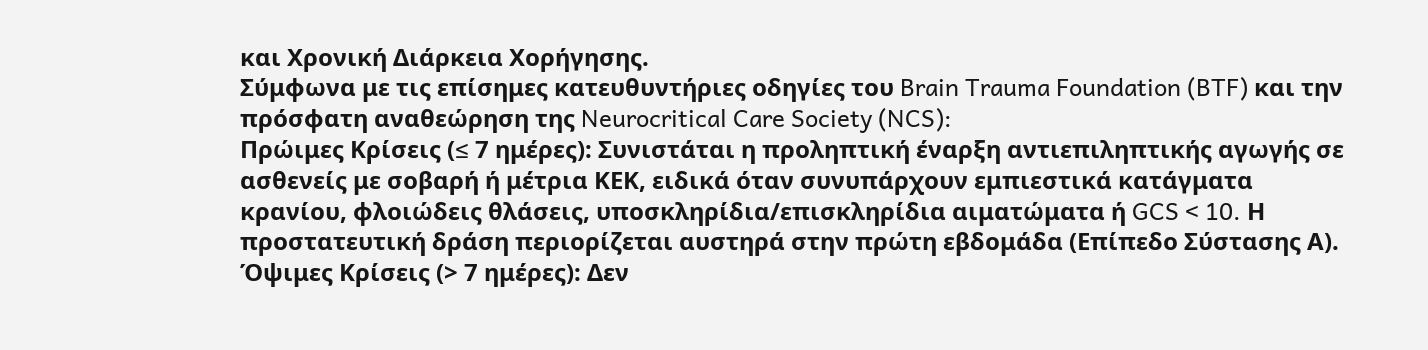και Χρονική Διάρκεια Χορήγησης.
Σύμφωνα με τις επίσημες κατευθυντήριες οδηγίες του Brain Trauma Foundation (BTF) και την πρόσφατη αναθεώρηση της Neurocritical Care Society (NCS):
Πρώιμες Κρίσεις (≤ 7 ημέρες): Συνιστάται η προληπτική έναρξη αντιεπιληπτικής αγωγής σε ασθενείς με σοβαρή ή μέτρια ΚΕΚ, ειδικά όταν συνυπάρχουν εμπιεστικά κατάγματα κρανίου, φλοιώδεις θλάσεις, υποσκληρίδια/επισκληρίδια αιματώματα ή GCS < 10. Η προστατευτική δράση περιορίζεται αυστηρά στην πρώτη εβδομάδα (Επίπεδο Σύστασης Α).
Όψιμες Κρίσεις (> 7 ημέρες): Δεν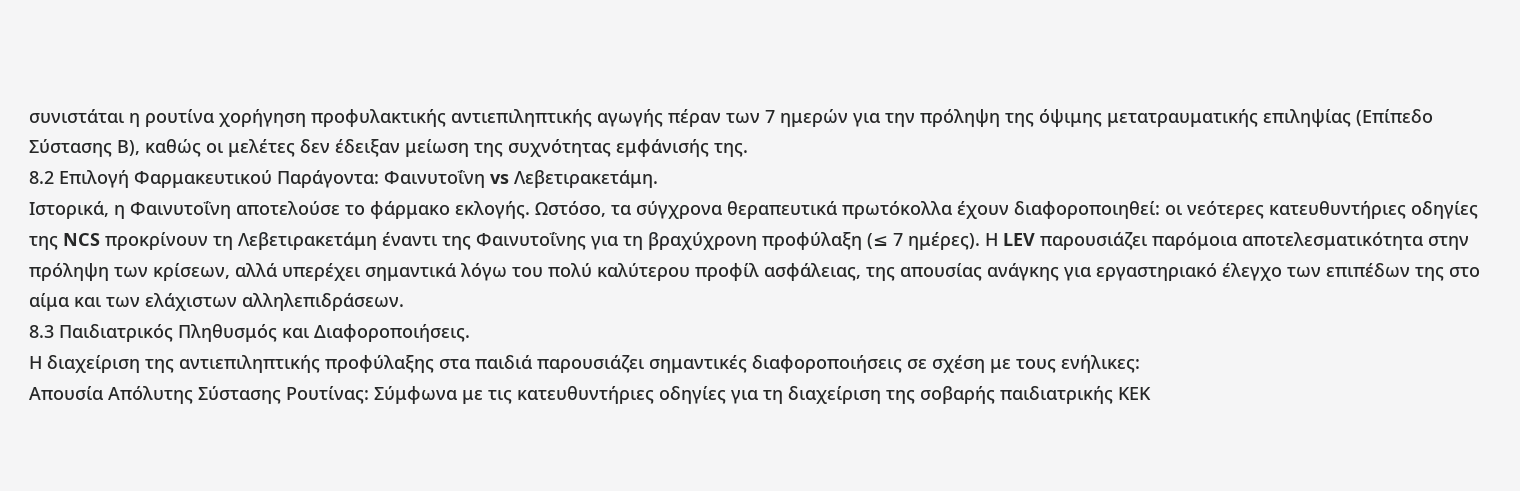συνιστάται η ρουτίνα χορήγηση προφυλακτικής αντιεπιληπτικής αγωγής πέραν των 7 ημερών για την πρόληψη της όψιμης μετατραυματικής επιληψίας (Επίπεδο Σύστασης Β), καθώς οι μελέτες δεν έδειξαν μείωση της συχνότητας εμφάνισής της.
8.2 Επιλογή Φαρμακευτικού Παράγοντα: Φαινυτοΐνη vs Λεβετιρακετάμη.
Ιστορικά, η Φαινυτοΐνη αποτελούσε το φάρμακο εκλογής. Ωστόσο, τα σύγχρονα θεραπευτικά πρωτόκολλα έχουν διαφοροποιηθεί: οι νεότερες κατευθυντήριες οδηγίες της NCS προκρίνουν τη Λεβετιρακετάμη έναντι της Φαινυτοΐνης για τη βραχύχρονη προφύλαξη (≤ 7 ημέρες). Η LEV παρουσιάζει παρόμοια αποτελεσματικότητα στην πρόληψη των κρίσεων, αλλά υπερέχει σημαντικά λόγω του πολύ καλύτερου προφίλ ασφάλειας, της απουσίας ανάγκης για εργαστηριακό έλεγχο των επιπέδων της στο αίμα και των ελάχιστων αλληλεπιδράσεων.
8.3 Παιδιατρικός Πληθυσμός και Διαφοροποιήσεις.
Η διαχείριση της αντιεπιληπτικής προφύλαξης στα παιδιά παρουσιάζει σημαντικές διαφοροποιήσεις σε σχέση με τους ενήλικες:
Απουσία Απόλυτης Σύστασης Ρουτίνας: Σύμφωνα με τις κατευθυντήριες οδηγίες για τη διαχείριση της σοβαρής παιδιατρικής ΚΕΚ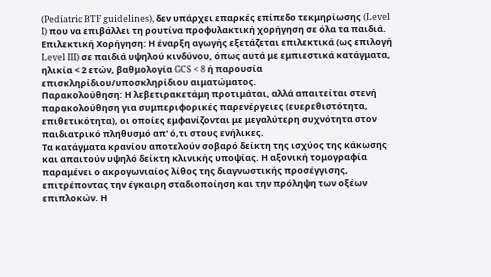(Pediatric BTF guidelines), δεν υπάρχει επαρκές επίπεδο τεκμηρίωσης (Level I) που να επιβάλλει τη ρουτίνα προφυλακτική χορήγηση σε όλα τα παιδιά.
Επιλεκτική Χορήγηση: Η έναρξη αγωγής εξετάζεται επιλεκτικά (ως επιλογή Level III) σε παιδιά υψηλού κινδύνου, όπως αυτά με εμπιεστικά κατάγματα, ηλικία < 2 ετών, βαθμολογία GCS < 8 ή παρουσία επισκληρίδιου/υποσκληρίδιου αιματώματος.
Παρακολούθηση: Η λεβετιρακετάμη προτιμάται, αλλά απαιτείται στενή παρακολούθηση για συμπεριφορικές παρενέργειες (ευερεθιστότητα, επιθετικότητα), οι οποίες εμφανίζονται με μεγαλύτερη συχνότητα στον παιδιατρικό πληθυσμό απ' ό,τι στους ενήλικες.
Τα κατάγματα κρανίου αποτελούν σοβαρό δείκτη της ισχύος της κάκωσης και απαιτούν υψηλό δείκτη κλινικής υποψίας. Η αξονική τομογραφία παραμένει ο ακρογωνιαίος λίθος της διαγνωστικής προσέγγισης, επιτρέποντας την έγκαιρη σταδιοποίηση και την πρόληψη των οξέων επιπλοκών. Η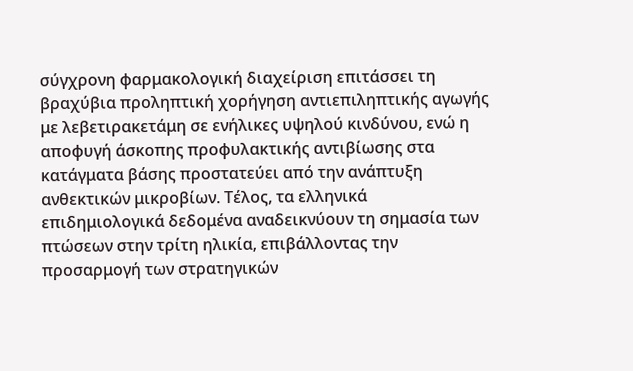σύγχρονη φαρμακολογική διαχείριση επιτάσσει τη βραχύβια προληπτική χορήγηση αντιεπιληπτικής αγωγής με λεβετιρακετάμη σε ενήλικες υψηλού κινδύνου, ενώ η αποφυγή άσκοπης προφυλακτικής αντιβίωσης στα κατάγματα βάσης προστατεύει από την ανάπτυξη ανθεκτικών μικροβίων. Τέλος, τα ελληνικά επιδημιολογικά δεδομένα αναδεικνύουν τη σημασία των πτώσεων στην τρίτη ηλικία, επιβάλλοντας την προσαρμογή των στρατηγικών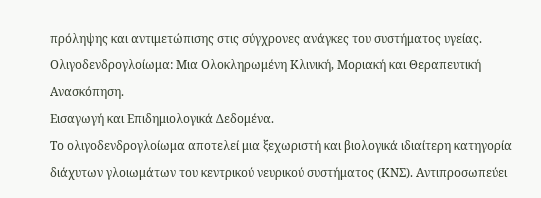πρόληψης και αντιμετώπισης στις σύγχρονες ανάγκες του συστήματος υγείας.
Ολιγοδενδρογλοίωμα: Μια Ολοκληρωμένη Κλινική, Μοριακή και Θεραπευτική Ανασκόπηση.
Εισαγωγή και Επιδημιολογικά Δεδομένα.
Το ολιγοδενδρογλοίωμα αποτελεί μια ξεχωριστή και βιολογικά ιδιαίτερη κατηγορία διάχυτων γλοιωμάτων του κεντρικού νευρικού συστήματος (ΚΝΣ). Αντιπροσωπεύει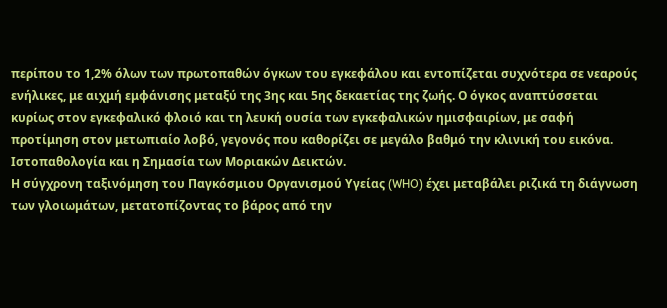περίπου το 1,2% όλων των πρωτοπαθών όγκων του εγκεφάλου και εντοπίζεται συχνότερα σε νεαρούς ενήλικες, με αιχμή εμφάνισης μεταξύ της 3ης και 5ης δεκαετίας της ζωής. Ο όγκος αναπτύσσεται κυρίως στον εγκεφαλικό φλοιό και τη λευκή ουσία των εγκεφαλικών ημισφαιρίων, με σαφή προτίμηση στον μετωπιαίο λοβό, γεγονός που καθορίζει σε μεγάλο βαθμό την κλινική του εικόνα.
Ιστοπαθολογία και η Σημασία των Μοριακών Δεικτών.
Η σύγχρονη ταξινόμηση του Παγκόσμιου Οργανισμού Υγείας (WHO) έχει μεταβάλει ριζικά τη διάγνωση των γλοιωμάτων, μετατοπίζοντας το βάρος από την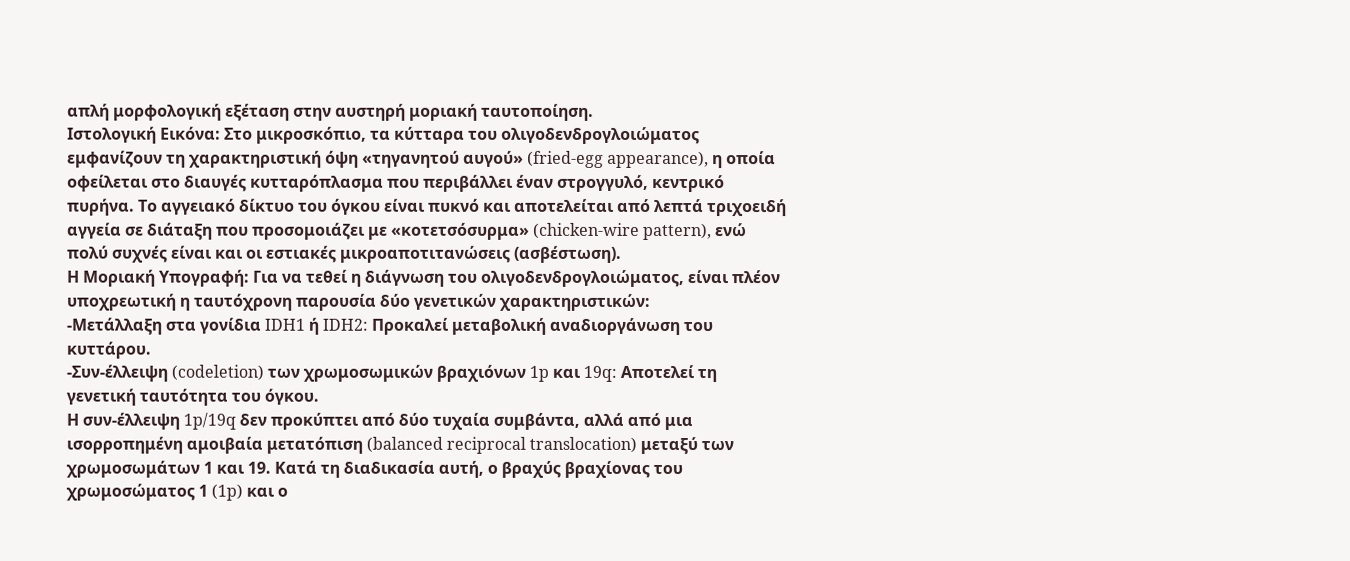απλή μορφολογική εξέταση στην αυστηρή μοριακή ταυτοποίηση.
Ιστολογική Εικόνα: Στο μικροσκόπιο, τα κύτταρα του ολιγοδενδρογλοιώματος εμφανίζουν τη χαρακτηριστική όψη «τηγανητού αυγού» (fried-egg appearance), η οποία οφείλεται στο διαυγές κυτταρόπλασμα που περιβάλλει έναν στρογγυλό, κεντρικό πυρήνα. Το αγγειακό δίκτυο του όγκου είναι πυκνό και αποτελείται από λεπτά τριχοειδή αγγεία σε διάταξη που προσομοιάζει με «κοτετσόσυρμα» (chicken-wire pattern), ενώ πολύ συχνές είναι και οι εστιακές μικροαποτιτανώσεις (ασβέστωση).
Η Μοριακή Υπογραφή: Για να τεθεί η διάγνωση του ολιγοδενδρογλοιώματος, είναι πλέον υποχρεωτική η ταυτόχρονη παρουσία δύο γενετικών χαρακτηριστικών:
-Μετάλλαξη στα γονίδια IDH1 ή IDH2: Προκαλεί μεταβολική αναδιοργάνωση του κυττάρου.
-Συν-έλλειψη (codeletion) των χρωμοσωμικών βραχιόνων 1p και 19q: Αποτελεί τη γενετική ταυτότητα του όγκου.
Η συν-έλλειψη 1p/19q δεν προκύπτει από δύο τυχαία συμβάντα, αλλά από μια ισορροπημένη αμοιβαία μετατόπιση (balanced reciprocal translocation) μεταξύ των χρωμοσωμάτων 1 και 19. Κατά τη διαδικασία αυτή, ο βραχύς βραχίονας του χρωμοσώματος 1 (1p) και ο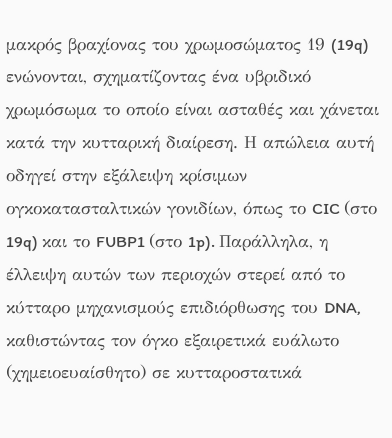μακρός βραχίονας του χρωμοσώματος 19 (19q) ενώνονται, σχηματίζοντας ένα υβριδικό χρωμόσωμα το οποίο είναι ασταθές και χάνεται κατά την κυτταρική διαίρεση. Η απώλεια αυτή οδηγεί στην εξάλειψη κρίσιμων ογκοκατασταλτικών γονιδίων, όπως το CIC (στο 19q) και το FUBP1 (στο 1p). Παράλληλα, η έλλειψη αυτών των περιοχών στερεί από το κύτταρο μηχανισμούς επιδιόρθωσης του DNA, καθιστώντας τον όγκο εξαιρετικά ευάλωτο (χημειοευαίσθητο) σε κυτταροστατικά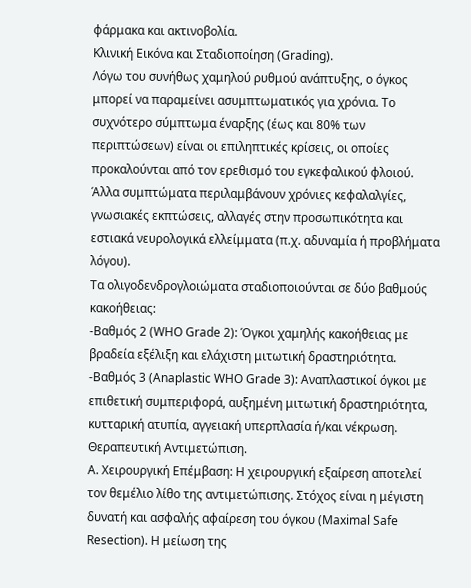φάρμακα και ακτινοβολία.
Κλινική Εικόνα και Σταδιοποίηση (Grading).
Λόγω του συνήθως χαμηλού ρυθμού ανάπτυξης, ο όγκος μπορεί να παραμείνει ασυμπτωματικός για χρόνια. Το συχνότερο σύμπτωμα έναρξης (έως και 80% των περιπτώσεων) είναι οι επιληπτικές κρίσεις, οι οποίες προκαλούνται από τον ερεθισμό του εγκεφαλικού φλοιού. Άλλα συμπτώματα περιλαμβάνουν χρόνιες κεφαλαλγίες, γνωσιακές εκπτώσεις, αλλαγές στην προσωπικότητα και εστιακά νευρολογικά ελλείμματα (π.χ. αδυναμία ή προβλήματα λόγου).
Τα ολιγοδενδρογλοιώματα σταδιοποιούνται σε δύο βαθμούς κακοήθειας:
-Βαθμός 2 (WHO Grade 2): Όγκοι χαμηλής κακοήθειας με βραδεία εξέλιξη και ελάχιστη μιτωτική δραστηριότητα.
-Βαθμός 3 (Anaplastic WHO Grade 3): Αναπλαστικοί όγκοι με επιθετική συμπεριφορά, αυξημένη μιτωτική δραστηριότητα, κυτταρική ατυπία, αγγειακή υπερπλασία ή/και νέκρωση.
Θεραπευτική Αντιμετώπιση.
Α. Χειρουργική Επέμβαση: Η χειρουργική εξαίρεση αποτελεί τον θεμέλιο λίθο της αντιμετώπισης. Στόχος είναι η μέγιστη δυνατή και ασφαλής αφαίρεση του όγκου (Maximal Safe Resection). Η μείωση της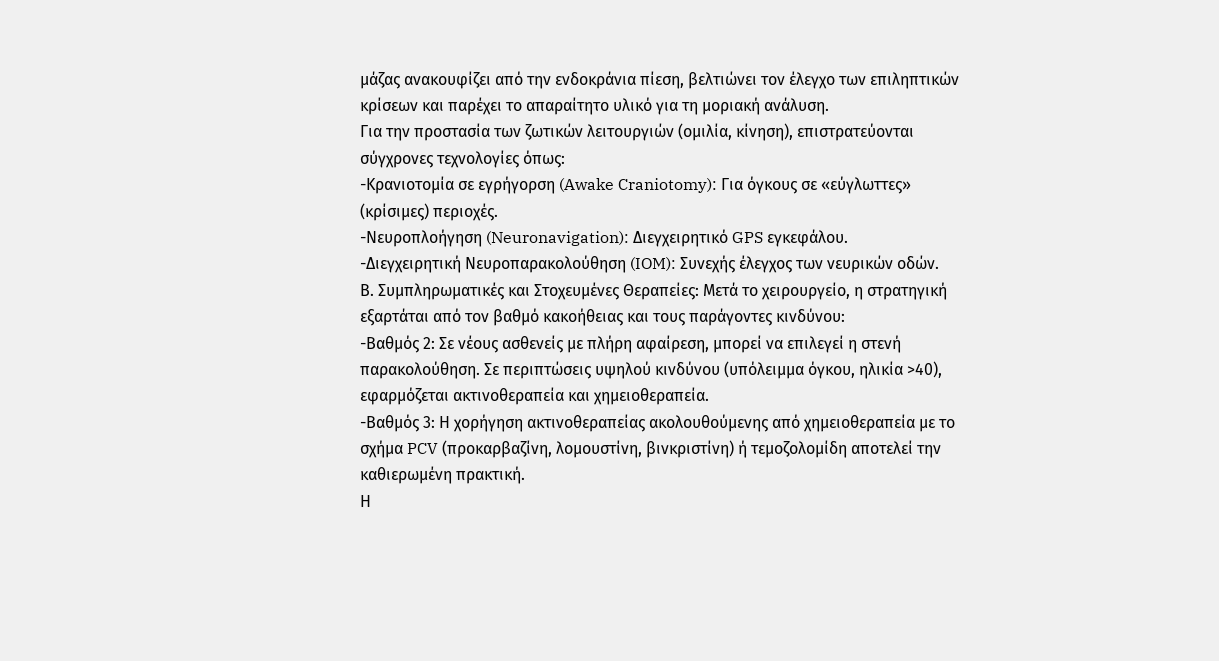μάζας ανακουφίζει από την ενδοκράνια πίεση, βελτιώνει τον έλεγχο των επιληπτικών κρίσεων και παρέχει το απαραίτητο υλικό για τη μοριακή ανάλυση.
Για την προστασία των ζωτικών λειτουργιών (ομιλία, κίνηση), επιστρατεύονται σύγχρονες τεχνολογίες όπως:
-Κρανιοτομία σε εγρήγορση (Awake Craniotomy): Για όγκους σε «εύγλωττες» (κρίσιμες) περιοχές.
-Νευροπλοήγηση (Neuronavigation): Διεγχειρητικό GPS εγκεφάλου.
-Διεγχειρητική Νευροπαρακολούθηση (IOM): Συνεχής έλεγχος των νευρικών οδών.
Β. Συμπληρωματικές και Στοχευμένες Θεραπείες: Μετά το χειρουργείο, η στρατηγική εξαρτάται από τον βαθμό κακοήθειας και τους παράγοντες κινδύνου:
-Βαθμός 2: Σε νέους ασθενείς με πλήρη αφαίρεση, μπορεί να επιλεγεί η στενή παρακολούθηση. Σε περιπτώσεις υψηλού κινδύνου (υπόλειμμα όγκου, ηλικία >40), εφαρμόζεται ακτινοθεραπεία και χημειοθεραπεία.
-Βαθμός 3: Η χορήγηση ακτινοθεραπείας ακολουθούμενης από χημειοθεραπεία με το σχήμα PCV (προκαρβαζίνη, λομουστίνη, βινκριστίνη) ή τεμοζολομίδη αποτελεί την καθιερωμένη πρακτική.
Η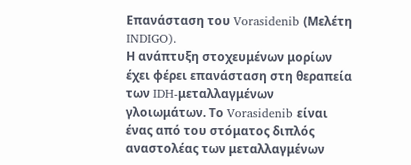Επανάσταση του Vorasidenib (Μελέτη INDIGO).
Η ανάπτυξη στοχευμένων μορίων έχει φέρει επανάσταση στη θεραπεία των IDH-μεταλλαγμένων γλοιωμάτων. Το Vorasidenib είναι ένας από του στόματος διπλός αναστολέας των μεταλλαγμένων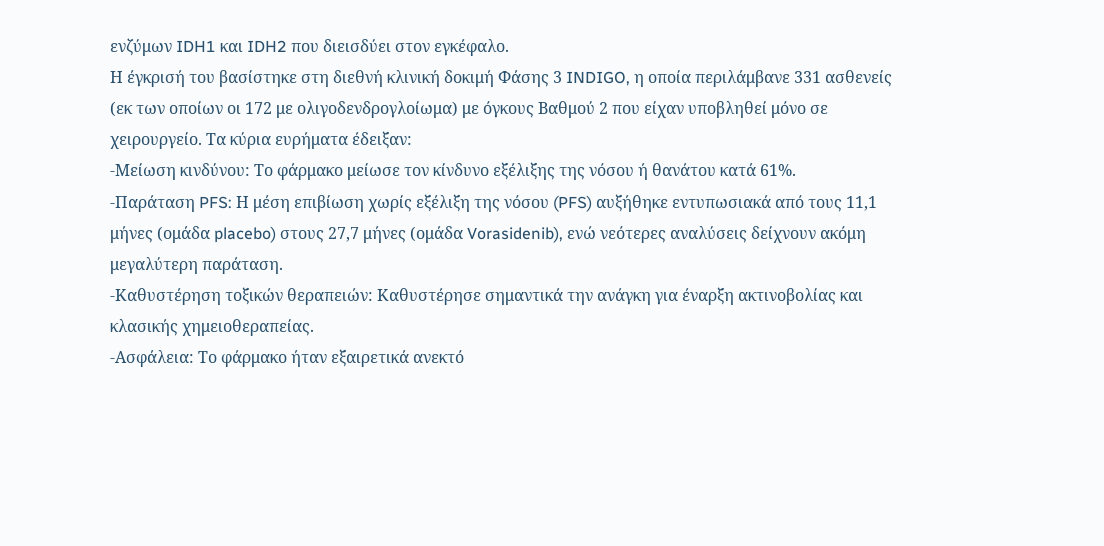ενζύμων IDH1 και IDH2 που διεισδύει στον εγκέφαλο.
Η έγκρισή του βασίστηκε στη διεθνή κλινική δοκιμή Φάσης 3 INDIGO, η οποία περιλάμβανε 331 ασθενείς (εκ των οποίων οι 172 με ολιγοδενδρογλoίωμα) με όγκους Βαθμού 2 που είχαν υποβληθεί μόνο σε χειρουργείο. Τα κύρια ευρήματα έδειξαν:
-Μείωση κινδύνου: Το φάρμακο μείωσε τον κίνδυνο εξέλιξης της νόσου ή θανάτου κατά 61%.
-Παράταση PFS: Η μέση επιβίωση χωρίς εξέλιξη της νόσου (PFS) αυξήθηκε εντυπωσιακά από τους 11,1 μήνες (ομάδα placebo) στους 27,7 μήνες (ομάδα Vorasidenib), ενώ νεότερες αναλύσεις δείχνουν ακόμη μεγαλύτερη παράταση.
-Καθυστέρηση τοξικών θεραπειών: Καθυστέρησε σημαντικά την ανάγκη για έναρξη ακτινοβολίας και κλασικής χημειοθεραπείας.
-Ασφάλεια: Το φάρμακο ήταν εξαιρετικά ανεκτό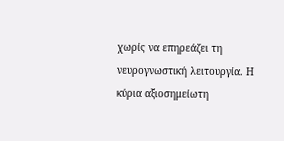χωρίς να επηρεάζει τη νευρογνωστική λειτουργία. Η κύρια αξιοσημείωτη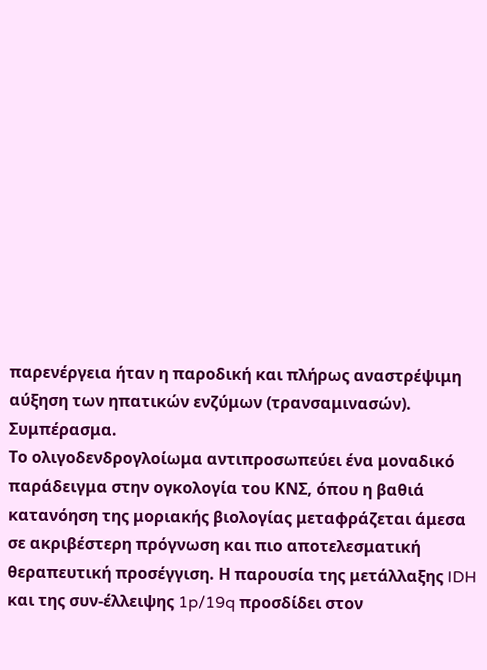παρενέργεια ήταν η παροδική και πλήρως αναστρέψιμη αύξηση των ηπατικών ενζύμων (τρανσαμινασών).
Συμπέρασμα.
Το ολιγοδενδρογλoίωμα αντιπροσωπεύει ένα μοναδικό παράδειγμα στην ογκολογία του ΚΝΣ, όπου η βαθιά κατανόηση της μοριακής βιολογίας μεταφράζεται άμεσα σε ακριβέστερη πρόγνωση και πιο αποτελεσματική θεραπευτική προσέγγιση. Η παρουσία της μετάλλαξης IDH και της συν-έλλειψης 1p/19q προσδίδει στον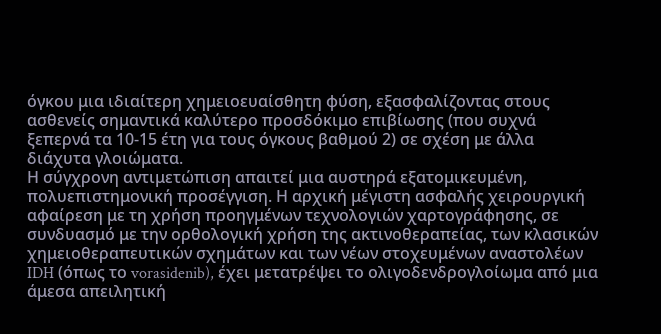όγκου μια ιδιαίτερη χημειοευαίσθητη φύση, εξασφαλίζοντας στους ασθενείς σημαντικά καλύτερο προσδόκιμο επιβίωσης (που συχνά ξεπερνά τα 10-15 έτη για τους όγκους βαθμού 2) σε σχέση με άλλα διάχυτα γλοιώματα.
Η σύγχρονη αντιμετώπιση απαιτεί μια αυστηρά εξατομικευμένη, πολυεπιστημονική προσέγγιση. Η αρχική μέγιστη ασφαλής χειρουργική αφαίρεση με τη χρήση προηγμένων τεχνολογιών χαρτογράφησης, σε συνδυασμό με την ορθολογική χρήση της ακτινοθεραπείας, των κλασικών χημειοθεραπευτικών σχημάτων και των νέων στοχευμένων αναστολέων IDH (όπως το vorasidenib), έχει μετατρέψει το ολιγοδενδρογλoίωμα από μια άμεσα απειλητική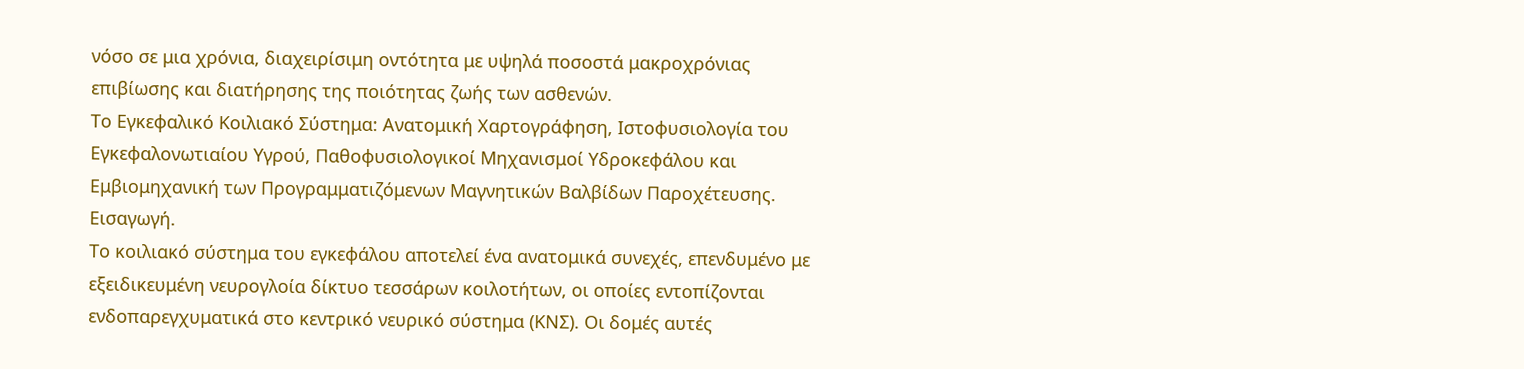νόσο σε μια χρόνια, διαχειρίσιμη οντότητα με υψηλά ποσοστά μακροχρόνιας επιβίωσης και διατήρησης της ποιότητας ζωής των ασθενών.
Το Εγκεφαλικό Κοιλιακό Σύστημα: Ανατομική Χαρτογράφηση, Ιστοφυσιολογία του Εγκεφαλονωτιαίου Υγρού, Παθοφυσιολογικοί Μηχανισμοί Υδροκεφάλου και Εμβιομηχανική των Προγραμματιζόμενων Μαγνητικών Βαλβίδων Παροχέτευσης.
Εισαγωγή.
Το κοιλιακό σύστημα του εγκεφάλου αποτελεί ένα ανατομικά συνεχές, επενδυμένο με εξειδικευμένη νευρογλοία δίκτυο τεσσάρων κοιλοτήτων, οι οποίες εντοπίζονται ενδοπαρεγχυματικά στο κεντρικό νευρικό σύστημα (ΚΝΣ). Οι δομές αυτές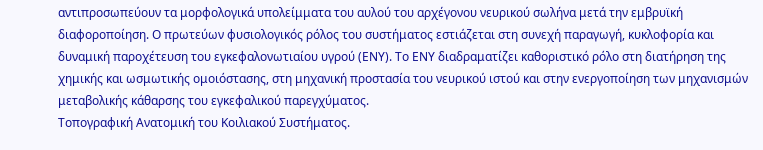αντιπροσωπεύουν τα μορφολογικά υπολείμματα του αυλού του αρχέγονου νευρικού σωλήνα μετά την εμβρυϊκή διαφοροποίηση. Ο πρωτεύων φυσιολογικός ρόλος του συστήματος εστιάζεται στη συνεχή παραγωγή, κυκλοφορία και δυναμική παροχέτευση του εγκεφαλονωτιαίου υγρού (ΕΝΥ). Το ΕΝΥ διαδραματίζει καθοριστικό ρόλο στη διατήρηση της χημικής και ωσμωτικής ομοιόστασης, στη μηχανική προστασία του νευρικού ιστού και στην ενεργοποίηση των μηχανισμών μεταβολικής κάθαρσης του εγκεφαλικού παρεγχύματος.
Τοπογραφική Ανατομική του Κοιλιακού Συστήματος.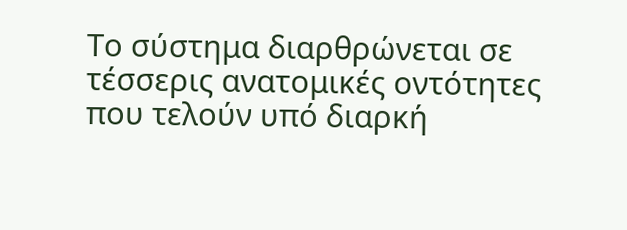Το σύστημα διαρθρώνεται σε τέσσερις ανατομικές οντότητες που τελούν υπό διαρκή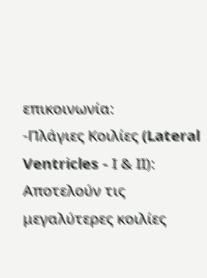επικοινωνία:
-Πλάγιες Κοιλίες (Lateral Ventricles - Ι & ΙΙ):
Αποτελούν τις μεγαλύτερες κοιλίες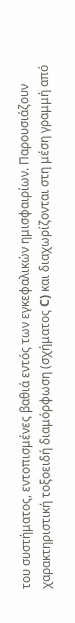του συστήματος, εντοπισμένες βαθιά εντός των εγκεφαλικών ημισφαιρίων. Παρουσιάζουν χαρακτηριστική τοξοειδή διαμόρφωση (σχήματος C) και διαχωρίζονται στη μέση γραμμή από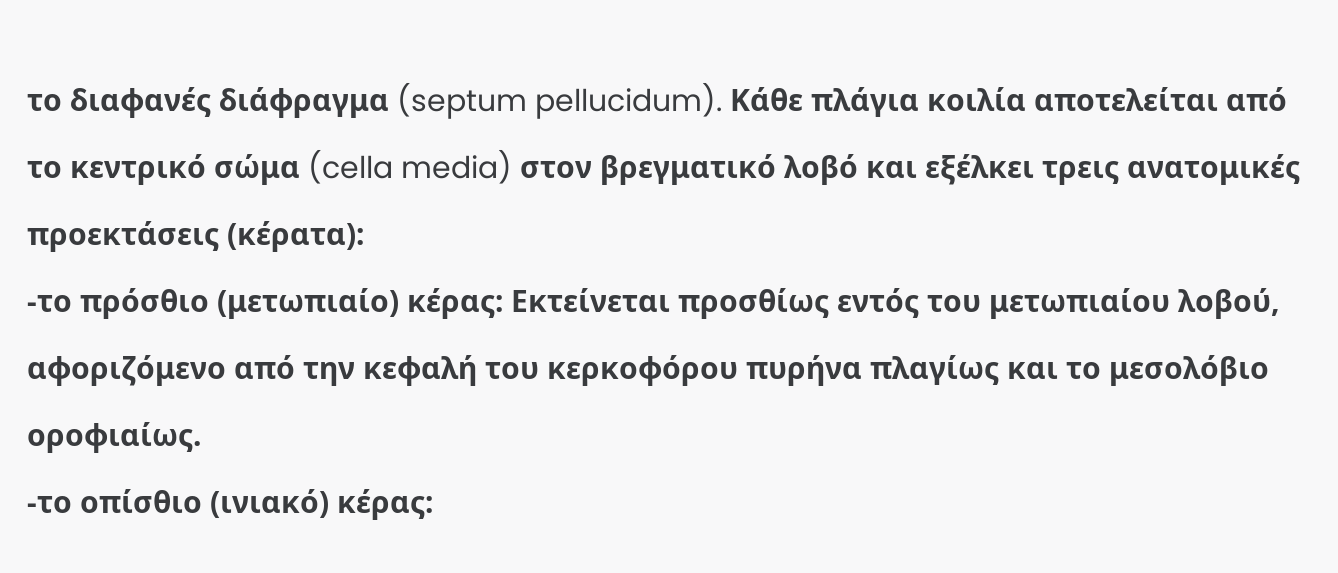το διαφανές διάφραγμα (septum pellucidum). Κάθε πλάγια κοιλία αποτελείται από το κεντρικό σώμα (cella media) στον βρεγματικό λοβό και εξέλκει τρεις ανατομικές προεκτάσεις (κέρατα):
-το πρόσθιο (μετωπιαίο) κέρας: Εκτείνεται προσθίως εντός του μετωπιαίου λοβού, αφοριζόμενο από την κεφαλή του κερκοφόρου πυρήνα πλαγίως και το μεσολόβιο οροφιαίως.
-το οπίσθιο (ινιακό) κέρας: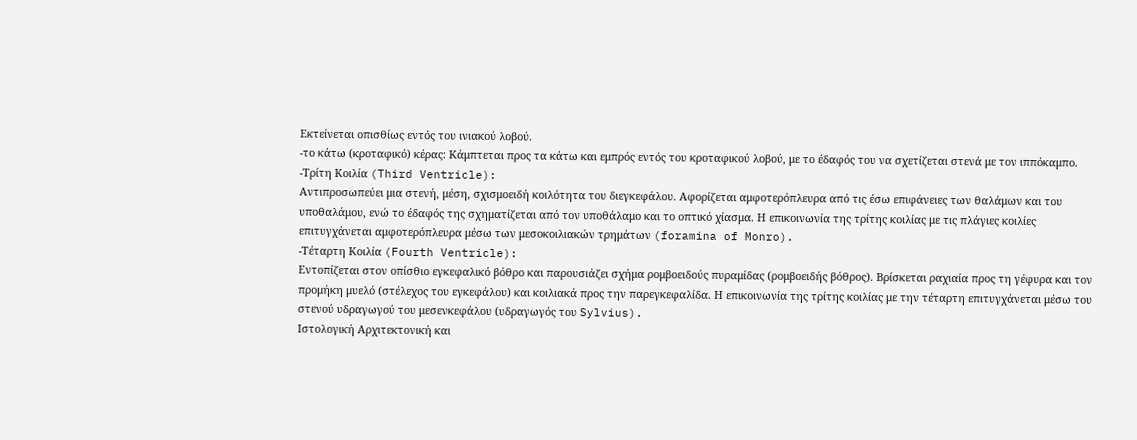Εκτείνεται οπισθίως εντός του ινιακού λοβού.
-το κάτω (κροταφικό) κέρας: Κάμπτεται προς τα κάτω και εμπρός εντός του κροταφικού λοβού, με το έδαφός του να σχετίζεται στενά με τον ιππόκαμπο.
-Τρίτη Κοιλία (Third Ventricle):
Αντιπροσωπεύει μια στενή, μέση, σχισμοειδή κοιλότητα του διεγκεφάλου. Αφορίζεται αμφοτερόπλευρα από τις έσω επιφάνειες των θαλάμων και του υποθαλάμου, ενώ το έδαφός της σχηματίζεται από τον υποθάλαμο και το οπτικό χίασμα. Η επικοινωνία της τρίτης κοιλίας με τις πλάγιες κοιλίες επιτυγχάνεται αμφοτερόπλευρα μέσω των μεσοκοιλιακών τρημάτων (foramina of Monro).
-Τέταρτη Κοιλία (Fourth Ventricle):
Εντοπίζεται στον οπίσθιο εγκεφαλικό βόθρο και παρουσιάζει σχήμα ρομβοειδούς πυραμίδας (ρομβοειδής βόθρος). Βρίσκεται ραχιαία προς τη γέφυρα και τον προμήκη μυελό (στέλεχος του εγκεφάλου) και κοιλιακά προς την παρεγκεφαλίδα. Η επικοινωνία της τρίτης κοιλίας με την τέταρτη επιτυγχάνεται μέσω του στενού υδραγωγού του μεσενκεφάλου (υδραγωγός του Sylvius).
Ιστολογική Αρχιτεκτονική και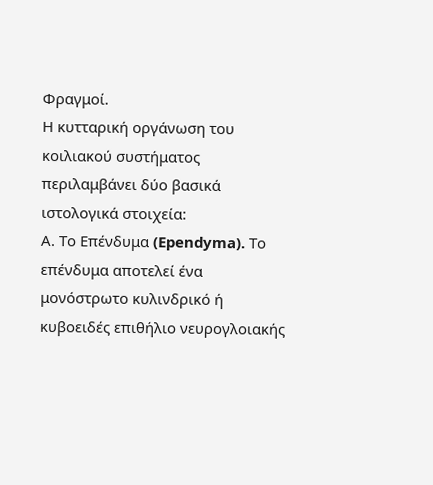Φραγμοί.
Η κυτταρική οργάνωση του κοιλιακού συστήματος περιλαμβάνει δύο βασικά ιστολογικά στοιχεία:
Α. Το Επένδυμα (Ependyma). Το επένδυμα αποτελεί ένα μονόστρωτο κυλινδρικό ή κυβοειδές επιθήλιο νευρογλοιακής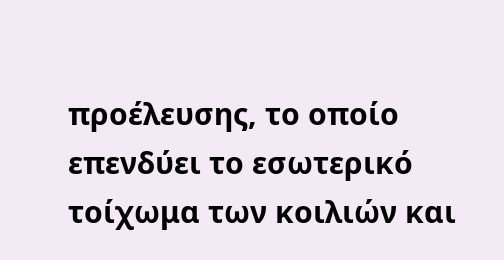προέλευσης, το οποίο επενδύει το εσωτερικό τοίχωμα των κοιλιών και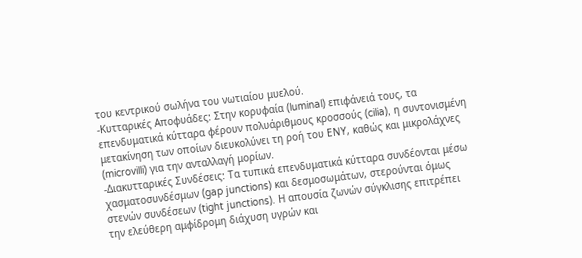του κεντρικού σωλήνα του νωτιαίου μυελού.
-Κυτταρικές Αποφυάδες: Στην κορυφαία (luminal) επιφάνειά τους, τα επενδυματικά κύτταρα φέρουν πολυάριθμους κροσσούς (cilia), η συντονισμένη μετακίνηση των οποίων διευκολύνει τη ροή του ΕΝΥ, καθώς και μικρολάχνες (microvilli) για την ανταλλαγή μορίων.
-Διακυτταρικές Συνδέσεις: Τα τυπικά επενδυματικά κύτταρα συνδέονται μέσω χασματοσυνδέσμων (gap junctions) και δεσμοσωμάτων, στερούνται όμως στενών συνδέσεων (tight junctions). Η απουσία ζωνών σύγκλισης επιτρέπει την ελεύθερη αμφίδρομη διάχυση υγρών και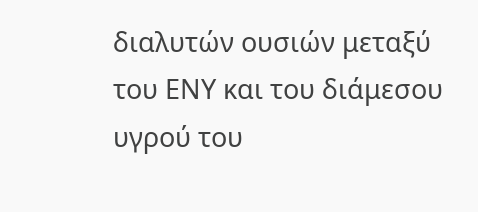διαλυτών ουσιών μεταξύ του ΕΝΥ και του διάμεσου υγρού του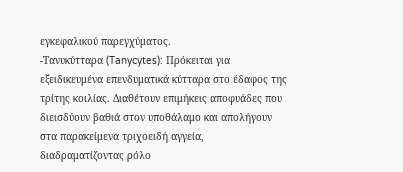εγκεφαλικού παρεγχύματος.
-Τανυκύτταρα (Tanycytes): Πρόκειται για εξειδικευμένα επενδυματικά κύτταρα στο έδαφος της τρίτης κοιλίας. Διαθέτουν επιμήκεις αποφυάδες που διεισδύουν βαθιά στον υποθάλαμο και απολήγουν στα παρακείμενα τριχοειδή αγγεία, διαδραματίζοντας ρόλο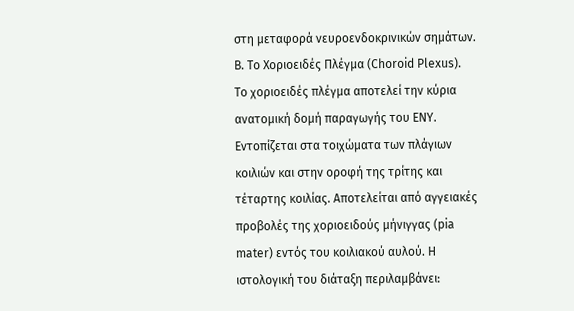στη μεταφορά νευροενδοκρινικών σημάτων.
Β. Το Χοριοειδές Πλέγμα (Choroid Plexus).
Το χοριοειδές πλέγμα αποτελεί την κύρια ανατομική δομή παραγωγής του ΕΝΥ. Εντοπίζεται στα τοιχώματα των πλάγιων κοιλιών και στην οροφή της τρίτης και τέταρτης κοιλίας. Αποτελείται από αγγειακές προβολές της χοριοειδούς μήνιγγας (pia mater) εντός του κοιλιακού αυλού. Η ιστολογική του διάταξη περιλαμβάνει: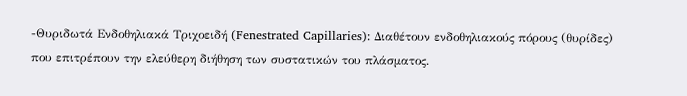-Θυριδωτά Ενδοθηλιακά Τριχοειδή (Fenestrated Capillaries): Διαθέτουν ενδοθηλιακούς πόρους (θυρίδες) που επιτρέπουν την ελεύθερη διήθηση των συστατικών του πλάσματος.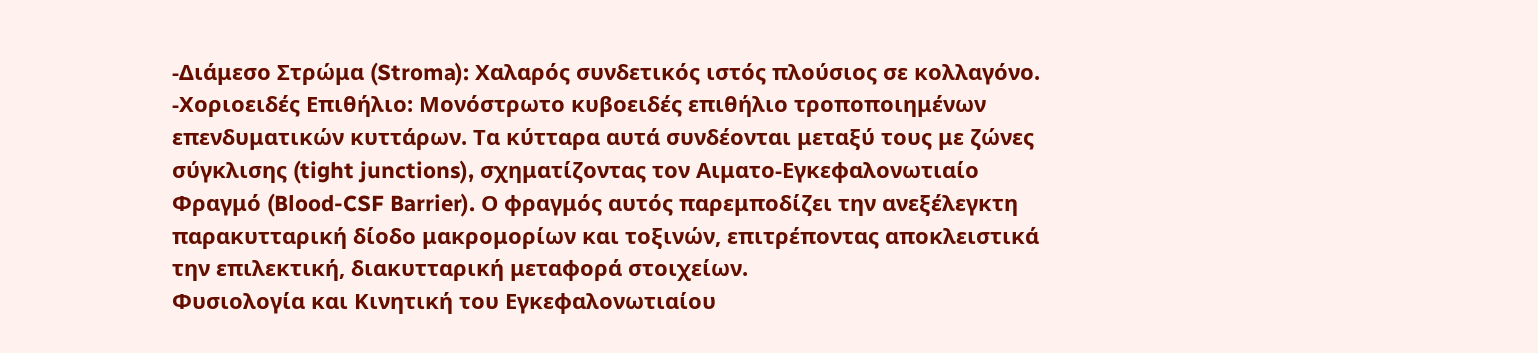-Διάμεσο Στρώμα (Stroma): Χαλαρός συνδετικός ιστός πλούσιος σε κολλαγόνο.
-Χοριοειδές Επιθήλιο: Μονόστρωτο κυβοειδές επιθήλιο τροποποιημένων επενδυματικών κυττάρων. Τα κύτταρα αυτά συνδέονται μεταξύ τους με ζώνες σύγκλισης (tight junctions), σχηματίζοντας τον Αιματο-Εγκεφαλονωτιαίο Φραγμό (Blood-CSF Barrier). Ο φραγμός αυτός παρεμποδίζει την ανεξέλεγκτη παρακυτταρική δίοδο μακρομορίων και τοξινών, επιτρέποντας αποκλειστικά την επιλεκτική, διακυτταρική μεταφορά στοιχείων.
Φυσιολογία και Κινητική του Εγκεφαλονωτιαίου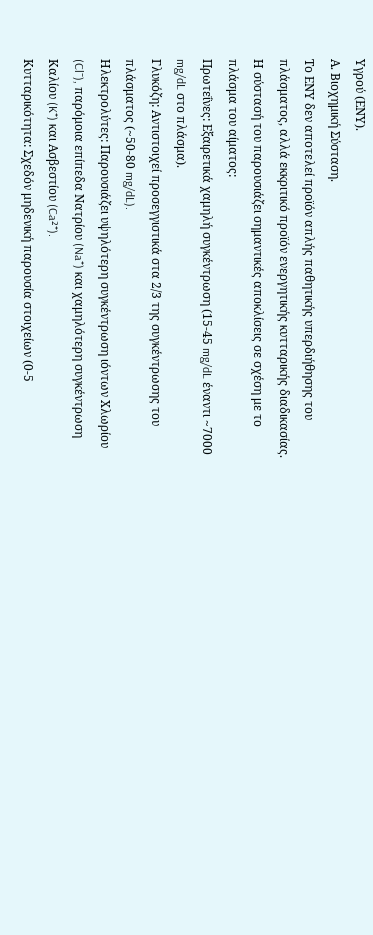Υγρού (ΕΝΥ).
Α. Βιοχημική Σύσταση.
Το ΕΝΥ δεν αποτελεί προϊόν απλής παθητικής υπερδιήθησης του πλάσματος, αλλά εκκριτικό προϊόν ενεργητικής κυτταρικής διαδικασίας. Η σύστασή του παρουσιάζει σημαντικές αποκλίσεις σε σχέση με το πλάσμα του αίματος:
Πρωτεΐνες: Εξαιρετικά χαμηλή συγκέντρωση (15-45 mg/dL έναντι ~7000 mg/dL στο πλάσμα).
Γλυκόζη: Αντιστοιχεί προσεγγιστικά στα 2/3 της συγκέντρωσης του πλάσματος (~50-80 mg/dL).
Ηλεκτρολύτες: Παρουσιάζει υψηλότερη συγκέντρωση ιόντων Χλωρίου (Cl⁻), παρόμοια επίπεδα Νατρίου (Na⁺) και χαμηλότερη συγκέντρωση Καλίου (K⁺) και Ασβεστίου (Ca²⁺).
Κυτταρικότητα: Σχεδόν μηδενική παρουσία στοιχείων (0-5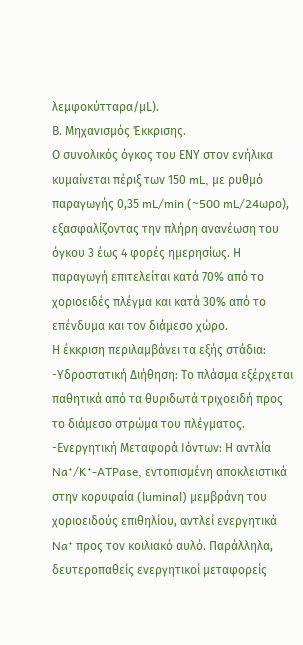λεμφοκύτταρα/μL).
Β. Μηχανισμός Έκκρισης.
Ο συνολικός όγκος του ΕΝΥ στον ενήλικα κυμαίνεται πέριξ των 150 mL, με ρυθμό παραγωγής 0,35 mL/min (~500 mL/24ωρο), εξασφαλίζοντας την πλήρη ανανέωση του όγκου 3 έως 4 φορές ημερησίως. Η παραγωγή επιτελείται κατά 70% από το χοριοειδές πλέγμα και κατά 30% από το επένδυμα και τον διάμεσο χώρο.
Η έκκριση περιλαμβάνει τα εξής στάδια:
-Υδροστατική Διήθηση: Το πλάσμα εξέρχεται παθητικά από τα θυριδωτά τριχοειδή προς το διάμεσο στρώμα του πλέγματος.
-Ενεργητική Μεταφορά Ιόντων: Η αντλία Na⁺/K⁺-ATPase, εντοπισμένη αποκλειστικά στην κορυφαία (luminal) μεμβράνη του χοριοειδούς επιθηλίου, αντλεί ενεργητικά Na⁺ προς τον κοιλιακό αυλό. Παράλληλα, δευτεροπαθείς ενεργητικοί μεταφορείς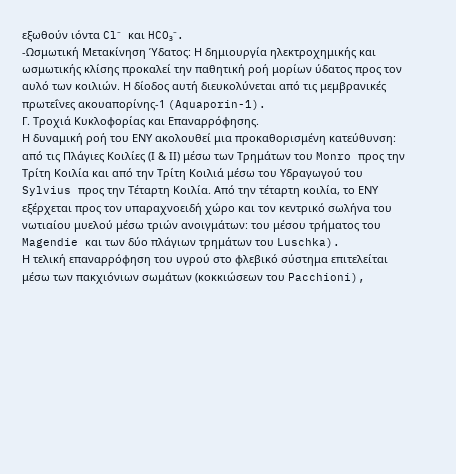εξωθούν ιόντα Cl⁻ και HCO₃⁻.
-Ωσμωτική Μετακίνηση Ύδατος: Η δημιουργία ηλεκτροχημικής και ωσμωτικής κλίσης προκαλεί την παθητική ροή μορίων ύδατος προς τον αυλό των κοιλιών. Η δίοδος αυτή διευκολύνεται από τις μεμβρανικές πρωτεΐνες ακουαπορίνης-1 (Aquaporin-1).
Γ. Τροχιά Κυκλοφορίας και Επαναρρόφησης.
Η δυναμική ροή του ΕΝΥ ακολουθεί μια προκαθορισμένη κατεύθυνση: από τις Πλάγιες Κοιλίες (Ι & ΙΙ) μέσω των Τρημάτων του Monro προς την Τρίτη Κοιλία και από την Τρίτη Κοιλιά μέσω του Υδραγωγού του Sylvius προς την Τέταρτη Κοιλία. Από την τέταρτη κοιλία, το ΕΝΥ εξέρχεται προς τον υπαραχνοειδή χώρο και τον κεντρικό σωλήνα του νωτιαίου μυελού μέσω τριών ανοιγμάτων: του μέσου τρήματος του Magendie και των δύο πλάγιων τρημάτων του Luschka).
Η τελική επαναρρόφηση του υγρού στο φλεβικό σύστημα επιτελείται μέσω των πακχιόνιων σωμάτων (κοκκιώσεων του Pacchioni),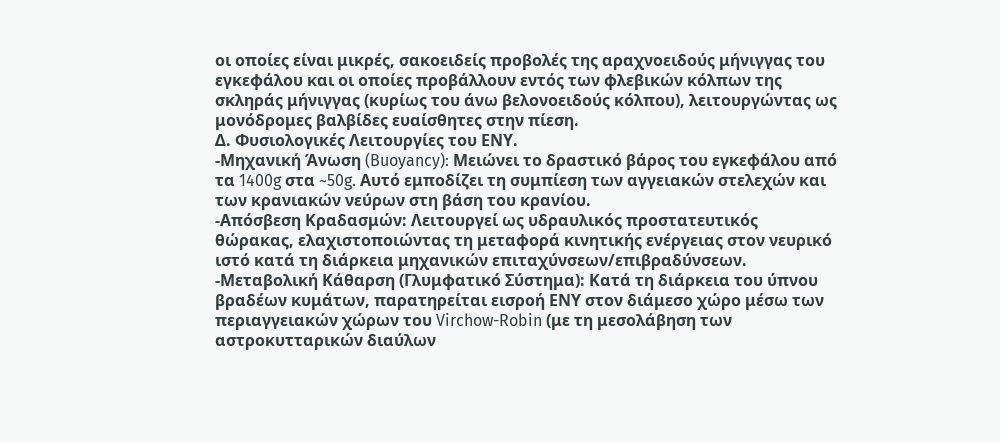οι οποίες είναι μικρές, σακοειδείς προβολές της αραχνοειδούς μήνιγγας του εγκεφάλου και οι οποίες προβάλλουν εντός των φλεβικών κόλπων της σκληράς μήνιγγας (κυρίως του άνω βελονοειδούς κόλπου), λειτουργώντας ως μονόδρομες βαλβίδες ευαίσθητες στην πίεση.
Δ. Φυσιολογικές Λειτουργίες του ΕΝΥ.
-Μηχανική Άνωση (Buoyancy): Μειώνει το δραστικό βάρος του εγκεφάλου από τα 1400g στα ~50g. Αυτό εμποδίζει τη συμπίεση των αγγειακών στελεχών και των κρανιακών νεύρων στη βάση του κρανίου.
-Απόσβεση Κραδασμών: Λειτουργεί ως υδραυλικός προστατευτικός θώρακας, ελαχιστοποιώντας τη μεταφορά κινητικής ενέργειας στον νευρικό ιστό κατά τη διάρκεια μηχανικών επιταχύνσεων/επιβραδύνσεων.
-Μεταβολική Κάθαρση (Γλυμφατικό Σύστημα): Κατά τη διάρκεια του ύπνου βραδέων κυμάτων, παρατηρείται εισροή ΕΝΥ στον διάμεσο χώρο μέσω των περιαγγειακών χώρων του Virchow-Robin (με τη μεσολάβηση των αστροκυτταρικών διαύλων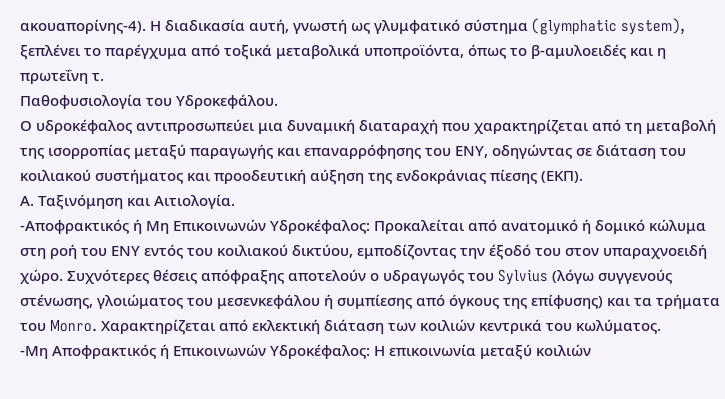ακουαπορίνης-4). Η διαδικασία αυτή, γνωστή ως γλυμφατικό σύστημα (glymphatic system), ξεπλένει το παρέγχυμα από τοξικά μεταβολικά υποπροϊόντα, όπως το β-αμυλοειδές και η πρωτεΐνη τ.
Παθοφυσιολογία του Υδροκεφάλου.
Ο υδροκέφαλος αντιπροσωπεύει μια δυναμική διαταραχή που χαρακτηρίζεται από τη μεταβολή της ισορροπίας μεταξύ παραγωγής και επαναρρόφησης του ΕΝΥ, οδηγώντας σε διάταση του κοιλιακού συστήματος και προοδευτική αύξηση της ενδοκράνιας πίεσης (ΕΚΠ).
Α. Ταξινόμηση και Αιτιολογία.
-Αποφρακτικός ή Μη Επικοινωνών Υδροκέφαλος: Προκαλείται από ανατομικό ή δομικό κώλυμα στη ροή του ΕΝΥ εντός του κοιλιακού δικτύου, εμποδίζοντας την έξοδό του στον υπαραχνοειδή χώρο. Συχνότερες θέσεις απόφραξης αποτελούν ο υδραγωγός του Sylvius (λόγω συγγενούς στένωσης, γλοιώματος του μεσενκεφάλου ή συμπίεσης από όγκους της επίφυσης) και τα τρήματα του Monro. Χαρακτηρίζεται από εκλεκτική διάταση των κοιλιών κεντρικά του κωλύματος.
-Μη Αποφρακτικός ή Επικοινωνών Υδροκέφαλος: Η επικοινωνία μεταξύ κοιλιών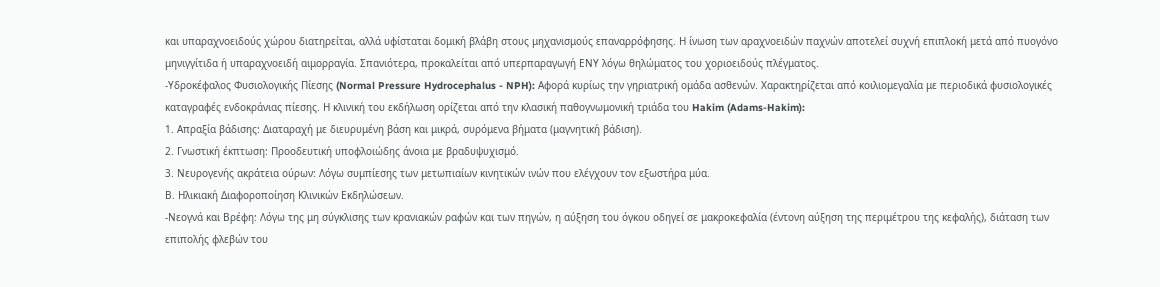και υπαραχνοειδούς χώρου διατηρείται, αλλά υφίσταται δομική βλάβη στους μηχανισμούς επαναρρόφησης. Η ίνωση των αραχνοειδών παχνών αποτελεί συχνή επιπλοκή μετά από πυογόνο μηνιγγίτιδα ή υπαραχνοειδή αιμορραγία. Σπανιότερα, προκαλείται από υπερπαραγωγή ΕΝΥ λόγω θηλώματος του χοριοειδούς πλέγματος.
-Υδροκέφαλος Φυσιολογικής Πίεσης (Normal Pressure Hydrocephalus - NPH): Αφορά κυρίως την γηριατρική ομάδα ασθενών. Χαρακτηρίζεται από κοιλιομεγαλία με περιοδικά φυσιολογικές καταγραφές ενδοκράνιας πίεσης. Η κλινική του εκδήλωση ορίζεται από την κλασική παθογνωμονική τριάδα του Hakim (Adams-Hakim):
1. Απραξία βάδισης: Διαταραχή με διευρυμένη βάση και μικρά, συρόμενα βήματα (μαγνητική βάδιση).
2. Γνωστική έκπτωση: Προοδευτική υποφλοιώδης άνοια με βραδυψυχισμό.
3. Νευρογενής ακράτεια ούρων: Λόγω συμπίεσης των μετωπιαίων κινητικών ινών που ελέγχουν τον εξωστήρα μύα.
Β. Ηλικιακή Διαφοροποίηση Κλινικών Εκδηλώσεων.
-Νεογνά και Βρέφη: Λόγω της μη σύγκλισης των κρανιακών ραφών και των πηγών, η αύξηση του όγκου οδηγεί σε μακροκεφαλία (έντονη αύξηση της περιμέτρου της κεφαλής), διάταση των επιπολής φλεβών του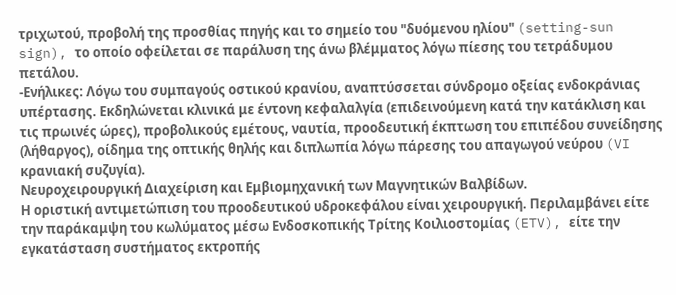τριχωτού, προβολή της προσθίας πηγής και το σημείο του "δυόμενου ηλίου" (setting-sun sign), το οποίο οφείλεται σε παράλυση της άνω βλέμματος λόγω πίεσης του τετράδυμου πετάλου.
-Ενήλικες: Λόγω του συμπαγούς οστικού κρανίου, αναπτύσσεται σύνδρομο οξείας ενδοκράνιας υπέρτασης. Εκδηλώνεται κλινικά με έντονη κεφαλαλγία (επιδεινούμενη κατά την κατάκλιση και τις πρωινές ώρες), προβολικούς εμέτους, ναυτία, προοδευτική έκπτωση του επιπέδου συνείδησης (λήθαργος), οίδημα της οπτικής θηλής και διπλωπία λόγω πάρεσης του απαγωγού νεύρου (VI κρανιακή συζυγία).
Νευροχειρουργική Διαχείριση και Εμβιομηχανική των Μαγνητικών Βαλβίδων.
Η οριστική αντιμετώπιση του προοδευτικού υδροκεφάλου είναι χειρουργική. Περιλαμβάνει είτε την παράκαμψη του κωλύματος μέσω Ενδοσκοπικής Τρίτης Κοιλιοστομίας (ETV), είτε την εγκατάσταση συστήματος εκτροπής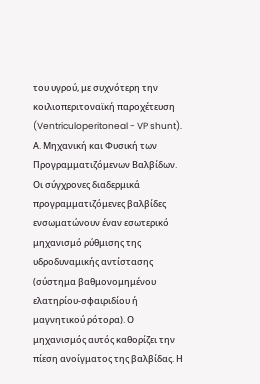του υγρού, με συχνότερη την κοιλιοπεριτοναϊκή παροχέτευση (Ventriculoperitoneal - VP shunt).
Α. Μηχανική και Φυσική των Προγραμματιζόμενων Βαλβίδων.
Οι σύγχρονες διαδερμικά προγραμματιζόμενες βαλβίδες ενσωματώνουν έναν εσωτερικό μηχανισμό ρύθμισης της υδροδυναμικής αντίστασης (σύστημα βαθμονομημένου ελατηρίου-σφαιριδίου ή μαγνητικού ρότορα). Ο μηχανισμός αυτός καθορίζει την πίεση ανοίγματος της βαλβίδας. Η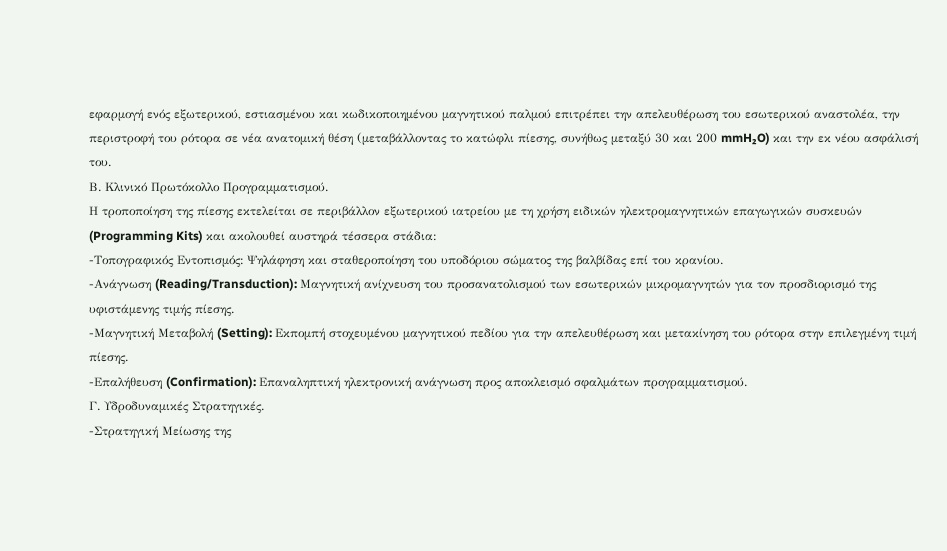εφαρμογή ενός εξωτερικού, εστιασμένου και κωδικοποιημένου μαγνητικού παλμού επιτρέπει την απελευθέρωση του εσωτερικού αναστολέα, την περιστροφή του ρότορα σε νέα ανατομική θέση (μεταβάλλοντας το κατώφλι πίεσης, συνήθως μεταξύ 30 και 200 mmH₂O) και την εκ νέου ασφάλισή του.
Β. Κλινικό Πρωτόκολλο Προγραμματισμού.
Η τροποποίηση της πίεσης εκτελείται σε περιβάλλον εξωτερικού ιατρείου με τη χρήση ειδικών ηλεκτρομαγνητικών επαγωγικών συσκευών (Programming Kits) και ακολουθεί αυστηρά τέσσερα στάδια:
-Τοπογραφικός Εντοπισμός: Ψηλάφηση και σταθεροποίηση του υποδόριου σώματος της βαλβίδας επί του κρανίου.
-Ανάγνωση (Reading/Transduction): Μαγνητική ανίχνευση του προσανατολισμού των εσωτερικών μικρομαγνητών για τον προσδιορισμό της υφιστάμενης τιμής πίεσης.
-Μαγνητική Μεταβολή (Setting): Εκπομπή στοχευμένου μαγνητικού πεδίου για την απελευθέρωση και μετακίνηση του ρότορα στην επιλεγμένη τιμή πίεσης.
-Επαλήθευση (Confirmation): Επαναληπτική ηλεκτρονική ανάγνωση προς αποκλεισμό σφαλμάτων προγραμματισμού.
Γ. Υδροδυναμικές Στρατηγικές.
-Στρατηγική Μείωσης της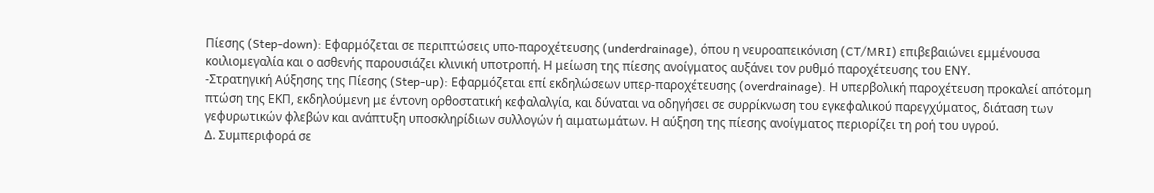Πίεσης (Step-down): Εφαρμόζεται σε περιπτώσεις υπο-παροχέτευσης (underdrainage), όπου η νευροαπεικόνιση (CT/MRI) επιβεβαιώνει εμμένουσα κοιλιομεγαλία και ο ασθενής παρουσιάζει κλινική υποτροπή. Η μείωση της πίεσης ανοίγματος αυξάνει τον ρυθμό παροχέτευσης του ΕΝΥ.
-Στρατηγική Αύξησης της Πίεσης (Step-up): Εφαρμόζεται επί εκδηλώσεων υπερ-παροχέτευσης (overdrainage). Η υπερβολική παροχέτευση προκαλεί απότομη πτώση της ΕΚΠ, εκδηλούμενη με έντονη ορθοστατική κεφαλαλγία, και δύναται να οδηγήσει σε συρρίκνωση του εγκεφαλικού παρεγχύματος, διάταση των γεφυρωτικών φλεβών και ανάπτυξη υποσκληρίδιων συλλογών ή αιματωμάτων. Η αύξηση της πίεσης ανοίγματος περιορίζει τη ροή του υγρού.
Δ. Συμπεριφορά σε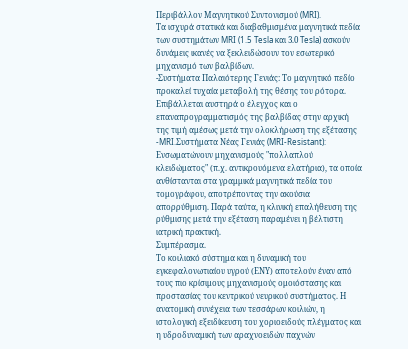Περιβάλλον Μαγνητικού Συντονισμού (MRI).
Τα ισχυρά στατικά και διαβαθμισμένα μαγνητικά πεδία των συστημάτων MRI (1.5 Tesla και 3.0 Tesla) ασκούν δυνάμεις ικανές να ξεκλειδώσουν τον εσωτερικό μηχανισμό των βαλβίδων.
-Συστήματα Παλαιότερης Γενιάς: Το μαγνητικό πεδίο προκαλεί τυχαία μεταβολή της θέσης του ρότορα. Επιβάλλεται αυστηρά ο έλεγχος και ο επαναπρογραμματισμός της βαλβίδας στην αρχική της τιμή αμέσως μετά την ολοκλήρωση της εξέτασης
-MRI.Συστήματα Νέας Γενιάς (MRI-Resistant): Ενσωματώνουν μηχανισμούς "πολλαπλού κλειδώματος" (π.χ. αντικρουόμενα ελατήρια), τα οποία ανθίστανται στα γραμμικά μαγνητικά πεδία του τομογράφου, αποτρέποντας την ακούσια απορρύθμιση. Παρά ταύτα, η κλινική επαλήθευση της ρύθμισης μετά την εξέταση παραμένει η βέλτιστη ιατρική πρακτική.
Συμπέρασμα.
Το κοιλιακό σύστημα και η δυναμική του εγκεφαλονωτιαίου υγρού (ΕΝΥ) αποτελούν έναν από τους πιο κρίσιμους μηχανισμούς ομοιόστασης και προστασίας του κεντρικού νευρικού συστήματος. Η ανατομική συνέχεια των τεσσάρων κοιλιών, η ιστολογική εξειδίκευση του χοριοειδούς πλέγματος και η υδροδυναμική των αραχνοειδών παχνών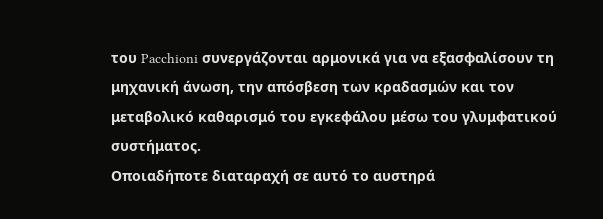του Pacchioni συνεργάζονται αρμονικά για να εξασφαλίσουν τη μηχανική άνωση, την απόσβεση των κραδασμών και τον μεταβολικό καθαρισμό του εγκεφάλου μέσω του γλυμφατικού συστήματος.
Οποιαδήποτε διαταραχή σε αυτό το αυστηρά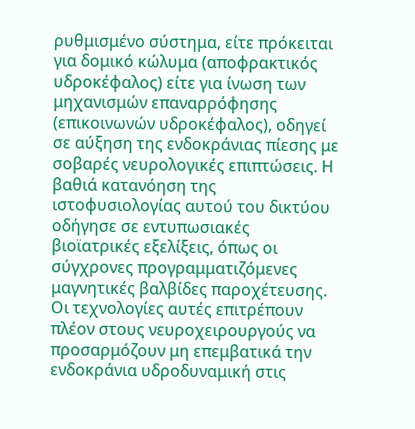ρυθμισμένο σύστημα, είτε πρόκειται για δομικό κώλυμα (αποφρακτικός υδροκέφαλος) είτε για ίνωση των μηχανισμών επαναρρόφησης (επικοινωνών υδροκέφαλος), οδηγεί σε αύξηση της ενδοκράνιας πίεσης με σοβαρές νευρολογικές επιπτώσεις. Η βαθιά κατανόηση της ιστοφυσιολογίας αυτού του δικτύου οδήγησε σε εντυπωσιακές βιοϊατρικές εξελίξεις, όπως οι σύγχρονες προγραμματιζόμενες μαγνητικές βαλβίδες παροχέτευσης. Οι τεχνολογίες αυτές επιτρέπουν πλέον στους νευροχειρουργούς να προσαρμόζουν μη επεμβατικά την ενδοκράνια υδροδυναμική στις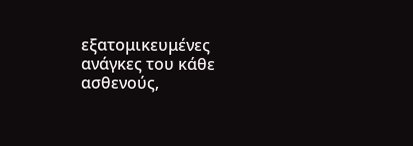εξατομικευμένες ανάγκες του κάθε ασθενούς,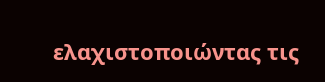ελαχιστοποιώντας τις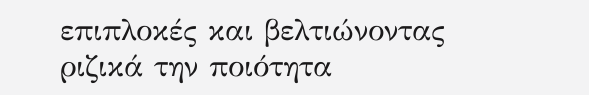επιπλοκές και βελτιώνοντας ριζικά την ποιότητα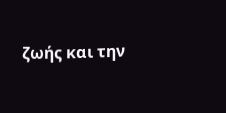ζωής και την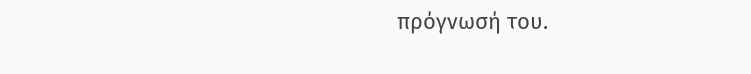πρόγνωσή του.